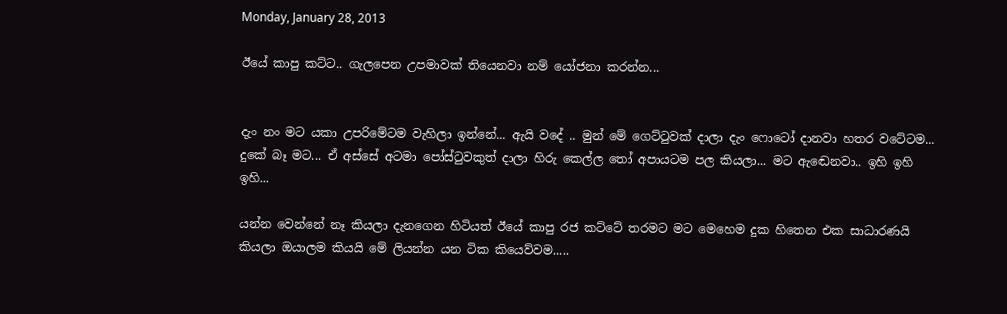Monday, January 28, 2013

ඊයේ කාපු කට්ට.. ගැලපෙන උපමාවක් තියෙනවා නම් යෝජනා කරන්න...


දැං නං මට යකා උපරිමේටම වැහිලා ඉන්නේ... ඇයි වදේ .. මුන් මේ ගෙට්ටුවක් දාලා දැං ෆොටෝ දානවා හතර වටේටම... දුකේ බෑ මට... ඒ අස්සේ අටමා පෝස්ටුවකුත් දාලා හිරු කෙල්ල තෝ අපායටම පල කියලා... මට ඇඬෙනවා.. ඉහි ඉහි ඉහි...

යන්න වෙන්නේ නෑ කියලා දැනගෙන හිටියත් ඊයේ කාපු රජ කට්ටේ තරමට මට මෙහෙම දුක හිතෙන එක සාධාරණයි කියලා ඔයාලම කියයි මේ ලියන්න යන ටික කියෙව්වම.....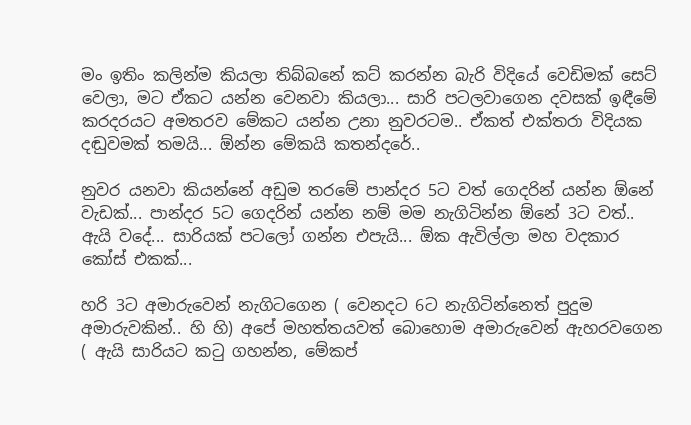මං ඉතිං කලින්ම කියලා තිබ්බනේ කට් කරන්න බැරි විදියේ වෙඩිමක් සෙට් වෙලා, මට ඒකට යන්න වෙනවා කියලා... සාරි පටලවාගෙන දවසක් ඉඳීමේ කරදරයට අමතරව මේකට යන්න උනා නුවරටම.. ඒකත් එක්තරා විදියක දඬුවමක් තමයි... ඕන්න මේකයි කතන්දරේ..

නුවර යනවා කියන්නේ අඩුම තරමේ පාන්දර 5ට වත් ගෙදරින් යන්න ඕනේ වැඩක්... පාන්දර 5ට ගෙදරින් යන්න නම් මම නැගිටින්න ඕනේ 3ට වත්.. ඇයි වදේ... සාරියක් පටලෝ ගන්න එපැයි... ඕක ඇවිල්ලා මහ වදකාර කෝස් එකක්...

හරි 3ට අමාරුවෙන් නැගිටගෙන ( වෙනදට 6ට නැගිටින්නෙත් පුදුම අමාරුවකින්.. හි හි) අපේ මහත්තයවත් බොහොම අමාරුවෙන් ඇහරවගෙන ( ඇයි සාරියට කටු ගහන්න, මේකප්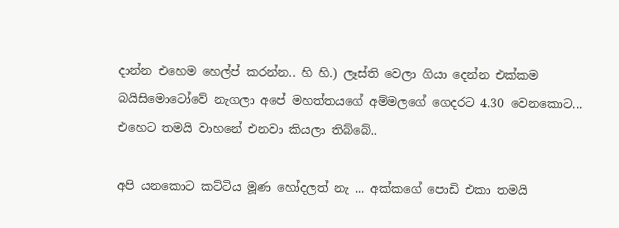දාන්න එහෙම හෙල්ප් කරන්න.. හි හි.) ලෑස්ති වෙලා ගියා දෙන්න එක්කම බයිසිමොටෝවේ නැගලා අපේ මහත්තයගේ අම්මලගේ ගෙදරට 4.30 වෙනකොට... එහෙට තමයි වාහනේ එනවා කියලා තිබ්බේ..

අපි යනකොට කට්ටිය මූණ හෝදලත් නැ ... අක්කගේ පොඩි එකා තමයි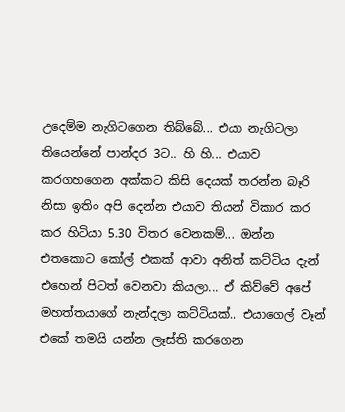උදෙම්ම නැගිටගෙන තිබ්බේ... එයා නැගිටලා තියෙන්නේ පාන්දර 3ට.. හි හි... එයාව කරගහගෙන අක්කට කිසි දෙයක් තරන්න බෑරි නිසා ඉතිං අපි දෙන්න එයාව තියන් විකාර කර කර හිටියා 5.30 විතර වෙනකම්... ඔන්න එතකොට කෝල් එකක් ආවා අනිත් කට්ටිය දැන් එහෙන් පිටත් වෙනවා කියලා... ඒ කිව්වේ අපේ මහත්තයාගේ නැන්දලා කට්ටියක්.. එයාගෙල් වෑන් එකේ තමයි යන්න ලෑස්ති කරගෙන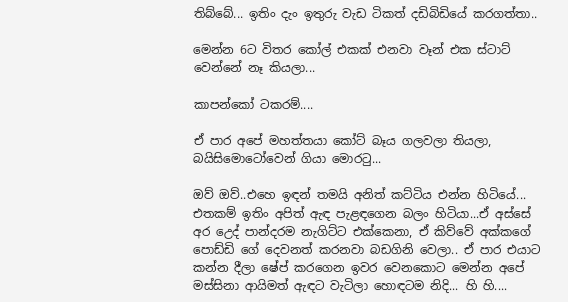තිබ්බේ... ඉතිං දැං ඉතුරු වැඩ ටිකත් දඩිබිඩියේ කරගත්තා..

මෙන්න 6ට විතර කෝල් එකක් එනවා වෑන් එක ස්ටාට් වෙන්නේ නෑ කියලා...

කාපන්කෝ ටකරම්....

ඒ පාර අපේ මහත්තයා කෝට් බෑය ගලවලා තියලා, බයිසිමොටෝවෙන් ගියා මොරටු...

ඔව් ඔව්..එහෙ ඉඳන් තමයි අනිත් කට්ටිය එන්න හිටියේ... එතකම් ඉතිං අපිත් ඇඳ පැළඳගෙන බලං හිටියා...ඒ අස්සේ අර උ‌ෙද් පාන්දරම නැගිට්ට එක්කෙනා, ඒ කිව්වේ අක්කගේ පොඩ්ඩි ගේ දෙවනත් කරනවා බඩගිනි වෙලා.. ඒ පාර එයාට කන්න දීලා ෂේප් කරගෙන ඉවර වෙනකොට මෙන්න අපේ මස්සිනා ආයිමත් ඇඳට වැටිලා හොඳටම නිදි... හි හි....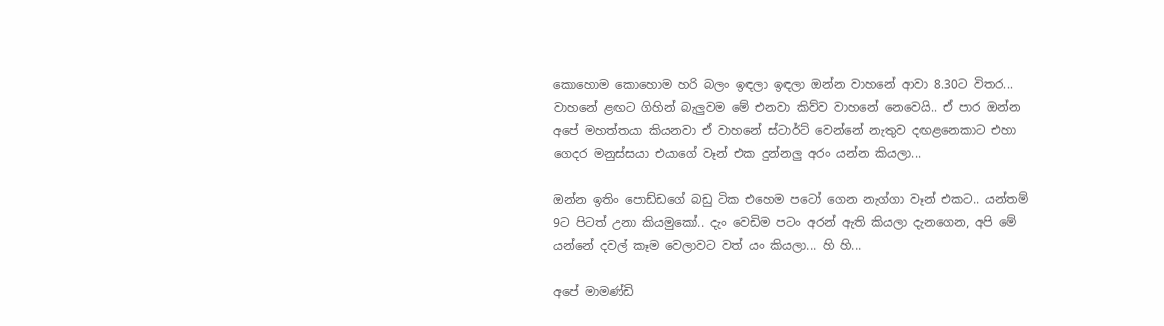කොහොම කොහොම හරි බලං ඉඳලා ඉඳලා ඔන්න වාහනේ ආවා 8.30ට විතර... වාහනේ ළඟට ගිහින් බැලුවම මේ එනවා කිව්ව වාහනේ නෙවෙයි.. ඒ පාර ඔන්න අපේ මහත්තයා කියනවා ඒ වාහනේ ස්ටාර්ට් වෙන්නේ නැතුව දඟළන‌ෙකාට එහා ගෙදර මනුස්සයා එයාගේ වෑන් එක දුන්නලු අරං යන්න කියලා...

ඔන්න ඉතිං පොඩ්ඩගේ බඩු ටික එහෙම පටෝ ගෙන නැග්ගා වෑන් එකට.. යන්තම් 9ට පිටත් උනා කියමුකෝ.. දැං වෙඩිම පටං අරන් ඇති කියලා දැනගෙන, අපි මේ යන්නේ දවල් කෑම වෙලාවට වත් යං කියලා... හි හි...

අපේ මාමණ්ඩි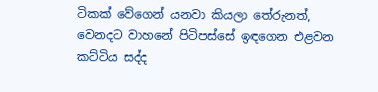ටිකක් වේගෙන් යනවා කියලා තේරුනත්, වෙනදට වාහනේ පිටිපස්සේ ඉඳගෙන එළවන කට්ටිය සද්ද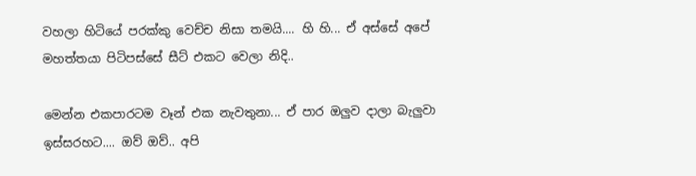වහලා හිටියේ පරක්කු වෙච්ච නිසා තමයි.... හි හි... ඒ අස්සේ අපේ මහත්තයා පිටිපස්සේ සීට් එකට වෙලා නිදි..

මෙන්න එකපාරටම වෑන් එක නැවතුනා... ඒ පාර ඔලුව දාලා බැලුවා ඉස්සරහට.... ඔව් ඔව්.. අපි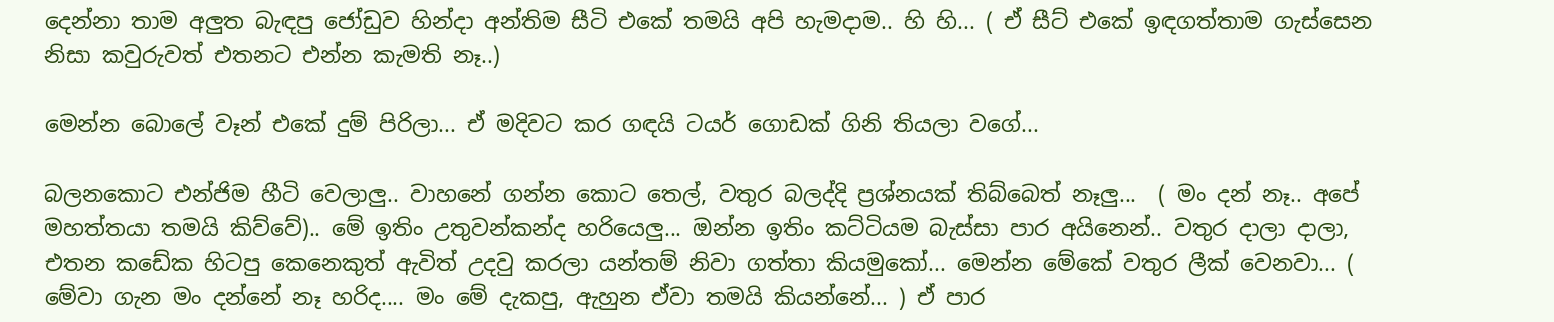දෙන්නා තාම අලුත බැඳපු ජෝඩුව හින්දා අන්තිම සීටි එකේ තමයි අපි හැමදාම.. හි හි... ( ඒ සීට් එකේ ඉඳගත්තාම ගැස්සෙන නිසා කවුරුවත් එතනට එන්න කැමති නෑ..)

මෙන්න බොලේ වෑන් එකේ දුම් පිරිලා... ඒ මදිවට කර ගඳයි ටයර් ගොඩක් ගිනි තියලා වගේ...

බලනකොට එන්ජිම හීටි වෙලාලු.. වාහනේ ගන්න කොට තෙල්, වතුර බලද්දි ප්‍රශ්නයක් තිබ්බෙත් නෑලු...  ( මං දන් නෑ.. අපේ මහත්තයා තමයි කිව්වේ).. මේ ඉතිං උතුවන්කන්ද හරියෙලු... ඔන්න ඉතිං කට්ටියම බැස්සා පාර අයිනෙන්.. වතුර දාලා දාලා, එතන කඩේක හිටපු කෙනෙකුත් ඇවිත් උදවු කරලා යන්තම් නිවා ගත්තා කියමුකෝ... මෙන්න මේකේ වතුර ලීක් වෙනවා... ( මේවා ගැන මං දන්නේ නෑ හරිද.... මං මේ දැකපු, ඇහුන ඒවා තමයි කියන්නේ... ) ඒ පාර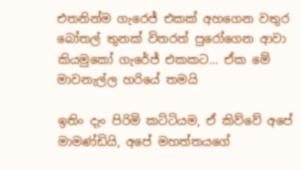එතනින්ම ගැරෙජ් එකක් අහගෙන වතුර බෝතල් තුනක් විතරත් පුරෝගෙන ආවා කියමුකෝ ගැරේජ් එකකට... ඒක මේ මාවනැල්ල හරියේ තමයි

ඉතිං දැං පිරිමි කට්ටියම, ඒ කිව්වේ අපේ මාමණ්ඩියි, අපේ මහත්තයගේ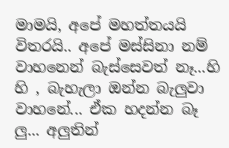මාමයි, අපේ මහත්තයයි විතරයි.. අපේ මස්සිනා නම් වාහනෙන් බැස්සෙවත් නෑ...හි හි , බැහැලා ඔන්න බැලුවා වාහනේ... ඒක හදන්න බෑ ලු... අලුතින්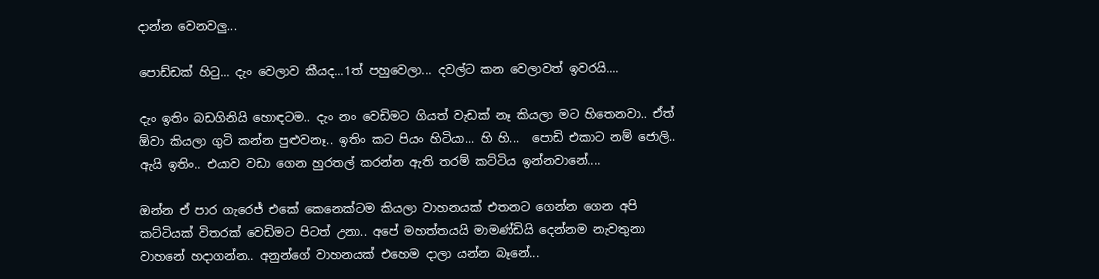දාන්න වෙනවලු...

පොඩ්ඩක් හිටු... දැං වෙලාව කීයද...1ත් පහුවෙලා... දවල්ට කන වෙලාවත් ඉවරයි....

දැං ඉතිං බඩගිනියි හොඳටම.. දැං නං වෙඩිමට ගියත් වැඩක් නෑ කියලා මට හිතෙනවා.. ඒත් ඕවා කියලා ගුටි කන්න පුළුවනෑ.. ඉතිං කට පියං හිටියා... හි හි...  පොඩි එකාට නම් ජොලි.. ඇයි ඉතිං.. එයාව වඩා ගෙන හුරතල් කරන්න ඇති තරම් කට්ටිය ඉන්නවානේ....

ඔන්න ඒ පාර ගැරෙජ් එකේ කෙනෙක්ටම කියලා වාහනයක් එතනට ගෙන්න ගෙන අපි කට්ටියක් විතරක් වෙඩිමට පිටත් උනා.. අපේ මහත්තයයි මාමණ්ඩියි දෙන්නම නැවතුනා වාහනේ හදාගන්න.. අනුන්ගේ වාහනයක් එහෙම දාලා යන්න බෑනේ...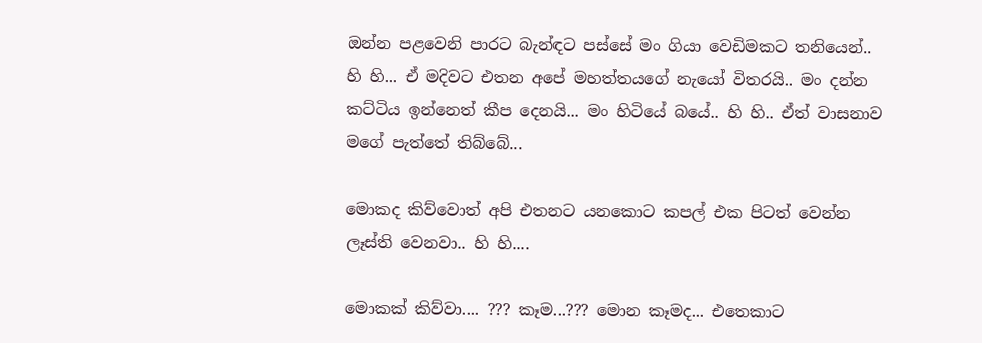ඔන්න පළවෙනි පාරට බැන්ඳට පස්සේ මං ගියා වෙඩිමකට තනියෙන්.. හි හි... ඒ මදිවට එතන අපේ මහත්තයගේ නැයෝ විතරයි.. මං දන්න කට්ටිය ඉන්නෙත් කීප දෙනයි... මං හිටියේ බයේ.. හි හි.. ඒත් වාසනාව මගේ පැත්තේ තිබ්බේ...

මොකද කිව්වොත් අපි එතනට යනකොට කපල් එක පිටත් වෙන්න ලෑස්ති වෙනවා.. හි හි....

මොකක් කිව්වා.... ??? කෑම...??? මොන කෑමද... එත‌ෙකාට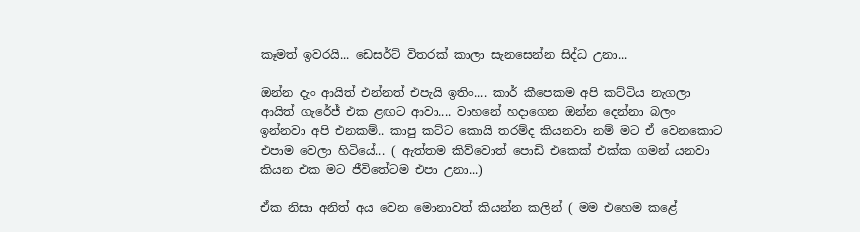කෑමත් ඉවරයි... ඩෙසර්ට් විතරක් කාලා සැනසෙන්න සිද්ධ උනා...

ඔන්න දැං ආයිත් එන්නත් එපැයි ඉතිං.... කාර් කීපෙකම අපි කට්ටිය නැගලා ආයිත් ගැරේජ් එක ළඟට ආවා.... වාහනේ හදාගෙන ඔන්න දෙන්නා බලං ඉන්නවා අපි එනකම්.. කාපු කට්ට කොයි තරම්ද කියනවා නම් මට ඒ වෙනකොට එපාම වෙලා හිටියේ... ( ඇත්තම කිව්වොත් පොඩි එකෙක් එක්ක ගමන් යනවා කියන එක මට ජීවිතේටම එපා උනා...)

ඒක නිසා අනිත් අය වෙන මොනාවත් කියන්න කලින් ( මම එහෙම කළේ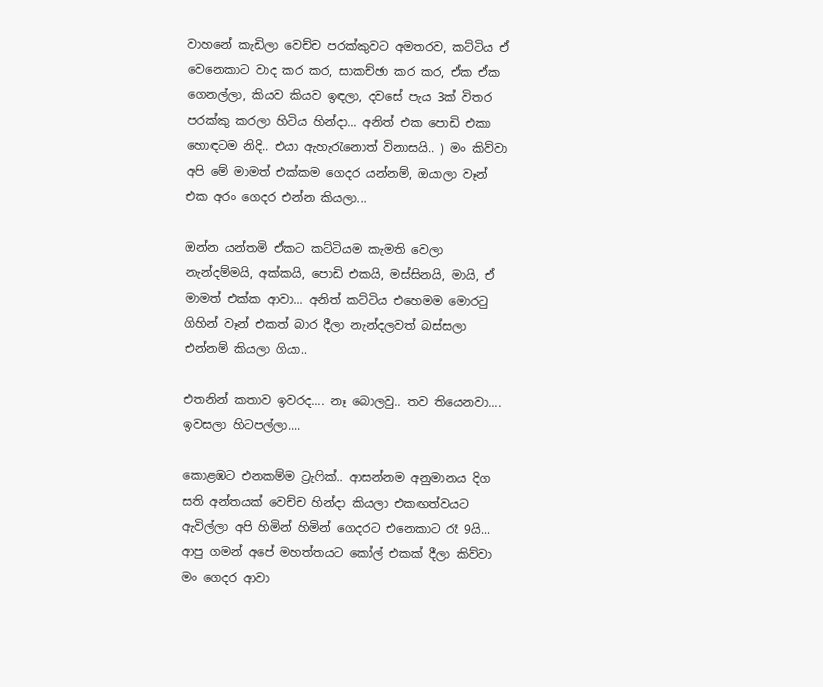වාහනේ කැඩිලා වෙච්ච පරක්කුවට අමතරව, කට්ටිය ඒ වෙන‌ෙකාට වාද කර කර, සාකච්ඡා කර කර, ඒක ඒක ගෙනල්ලා, කියව කියව ඉඳලා, දවසේ පැය 3ක් විතර පරක්කු කරලා හිටිය හින්දා... අනිත් එක පොඩි එකා හොඳටම නිදි.. එයා ඇහැරැනොත් විනාසයි.. ) මං කිව්වා අපි මේ මාමත් එක්කම ගෙදර යන්නම්, ඔයාලා වෑන් එක අරං ගෙදර එන්න කියලා...

ඔන්න යන්තමි ඒකට කට්ටියම කැමති වෙලා නැන්දම්මයි, අක්කයි, පොඩි එකයි, මස්සිනයි, මායි, ඒ මාමත් එක්ක ආවා... අනිත් කට්ටිය එහෙමම මොරටු ගිහින් වෑන් එකත් බාර දීලා නැන්දලවත් බස්සලා එන්නම් කියලා ගියා..

එතනින් කතාව ඉවරද.... නෑ බොලවු.. තව තියෙනවා.... ඉවසලා හිටපල්ලා....

කොළඹට එනකම්ම ට්‍රැ‌ෆික්.. ආසන්නම අනුමානය දිග සති අන්තයක් වෙච්ච හින්දා කියලා එකඟත්වයට ඇවිල්ලා අපි හිමින් හිමින් ගෙදරට එන‌ෙකාට රෑ 9යි... ආපු ගමන් අපේ මහත්තයට කෝල් එකක් දීලා කිව්වා මං ගෙදර ආවා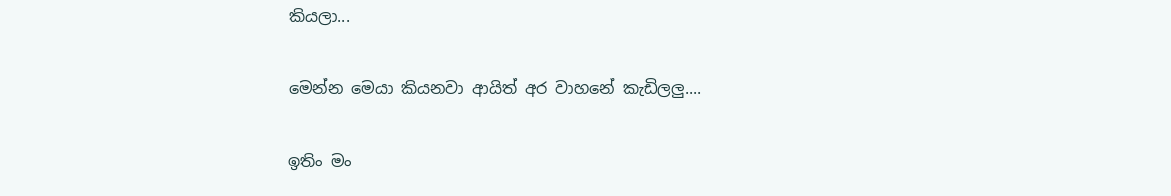කියලා...

මෙන්න මෙයා කියනවා ආයිත් අර වාහනේ කැඩිලලු....

ඉතිං මං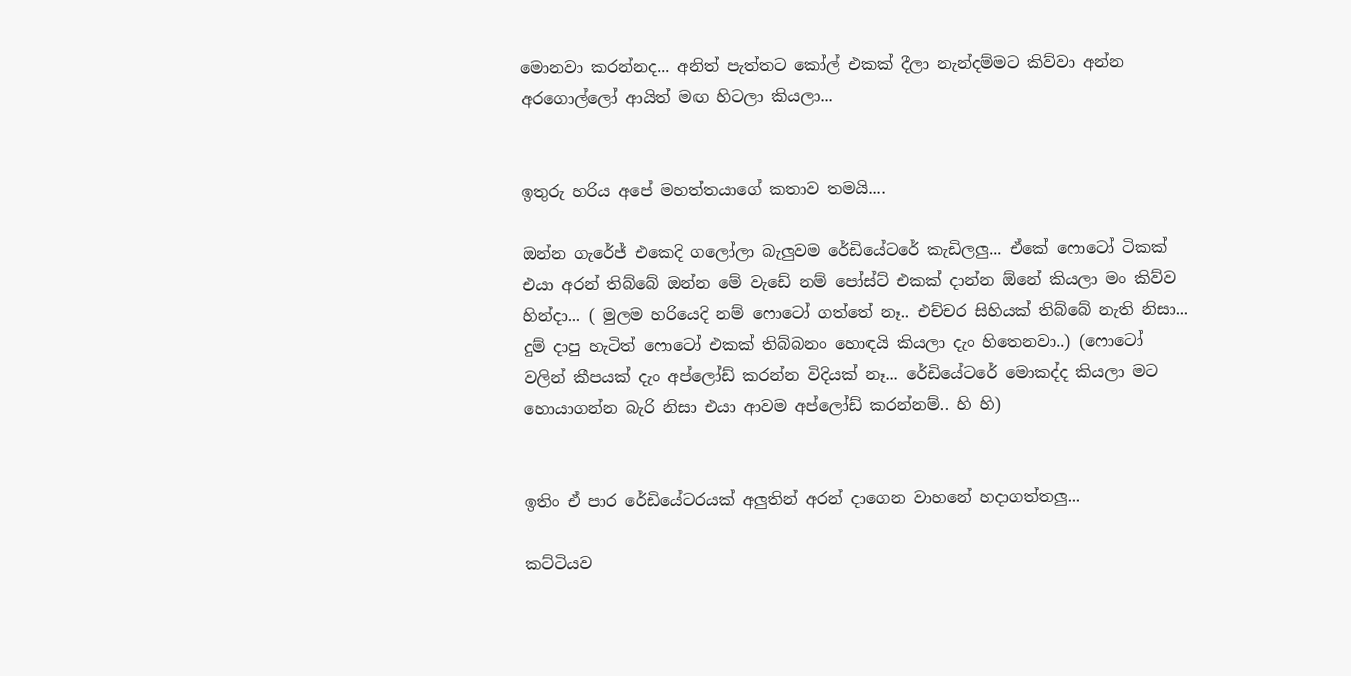මොනවා කරන්නද... අනිත් පැත්තට කෝල් එකක් දීලා නැන්දම්මට කිව්වා අන්න අරගොල්ලෝ ආයිත් මඟ හිටලා කියලා...


ඉතුරු හරිය අපේ මහත්තයාගේ කතාව තමයි....

ඔන්න ගැරේජ් එකෙදි ගලෝලා බැලුවම රේඩියේටරේ කැඩිලලු... ඒකේ ෆො‌ටෝ ටිකක් එයා අරන් තිබ්බේ ඔන්න මේ ‌වැඩේ නම් පෝස්ට් එකක් දාන්න ඕනේ කියලා මං කිව්ව හින්දා... ( මුලම හරියෙදි නම් ෆොටෝ ගත්තේ නෑ.. එච්චර සිහියක් තිබ්බේ නැති නිසා... දුම් දාපු හැටිත් ෆොටෝ එකක් තිබ්බනං හොඳයි කියලා දැං හිතෙනවා..) (ෆොටෝ වලින් කීපයක් දැං අප්ලෝඩ් කරන්න විදියක් නෑ... රේඩියේටරේ මොකද්ද කියලා මට හොයාගන්න බැරි නිසා එයා ආවම අප්ලෝඩ් කරන්නම්.. හි හි)


ඉතිං ඒ පාර රේඩියේටරයක් අලුතින් අරන් දාගෙන වාහනේ හදාගත්තලු...

කට්ටියව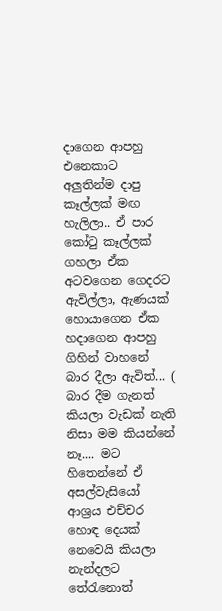දාගෙන ආපහු එන‌ෙකාට අලුතින්ම දාපු කෑල්ලක් මඟ හැලිලා.. ඒ පාර කෝටු කෑල්ලක් ගහලා ඒක අටවගෙන ගෙදරට ඇවිල්ලා, ඇණයක් හොයාගෙන ඒක හදාගෙන ආපහු ගිහින් වාහනේ බාර දීලා ඇවිත්... ( බාර දීම ගැනත් කියලා වැඩක් නැති නිසා මම කියන්නේ නෑ.... මට හිතෙන්නේ ඒ අසල්වැසියෝ ආශ්‍රය එච්චර හොඳ දෙයක්  නෙවෙයි කියලා නැන්දලට තේරැනොත්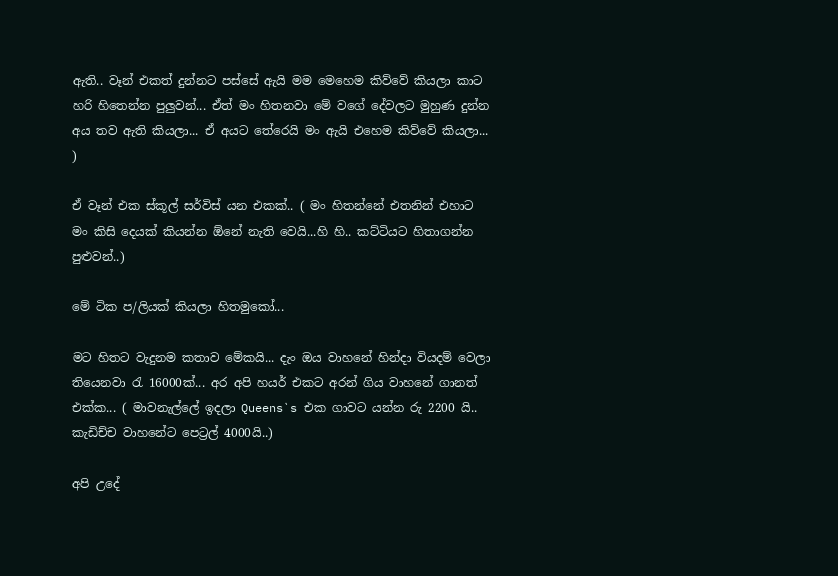ඇති.. වෑන් එකත් දුන්නට පස්සේ ඇයි මම මෙහෙම කිව්වේ කියලා කාට හරි හිතෙන්න පුලුවන්... ඒත් මං හිතනවා මේ වගේ දේවලට මුහුණ දුන්න අය තව ඇති කියලා... ඒ අයට තේරෙයි මං ඇයි එහෙම කිව්වේ කියලා... )

ඒ වෑන් එක ස්කූල් සර්විස් යන එකක්.. ( මං හිතන්නේ එතනින් එහාට මං කිසි දෙයක් කියන්න ඕනේ නැති වෙයි...හි හි.. කට්ටියට හිතාගන්න පුළුවන්..)

මේ ටික ප/ලියක් කියලා හිතමුකෝ...

මට හිතට වැදුනම කතාව මේකයි... දැං ඔය වාහනේ හින්දා වියදම් වෙලා තියෙනවා රැ 16000ක්... අර අපි හයර් එකට අරන් ගිය වාහනේ ගානත් එක්ක... ( මාවනැල්ලේ ඉදලා Queens`s එක ගාවට යන්න රු 2200 යි.. කැඩිච්ච වාහනේට පෙට්‍රල් 4000යි..)

අපි උදේ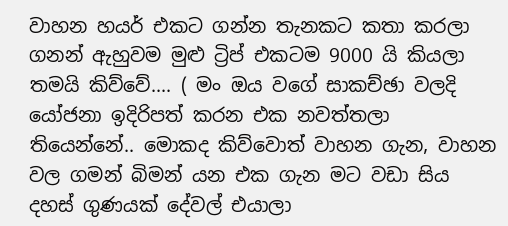වාහන හයර් එකට ගන්න තැනකට කතා කරලා ගනන් ඇහුවම මුළු ට්‍රිප් එකටම 9000 යි කියලා තමයි කිව්වේ.... ( මං ඔය වගේ සාකච්ඡා වලදි යෝජනා ඉදිරිපත් කරන එක නවත්තලා තියෙන්නේ.. මොකද කිව්වොත් වාහන ගැන, වාහන වල ගමන් බිමන් යන එක ගැන මට වඩා සිය දහස් ගුණයක් දේවල් එයාලා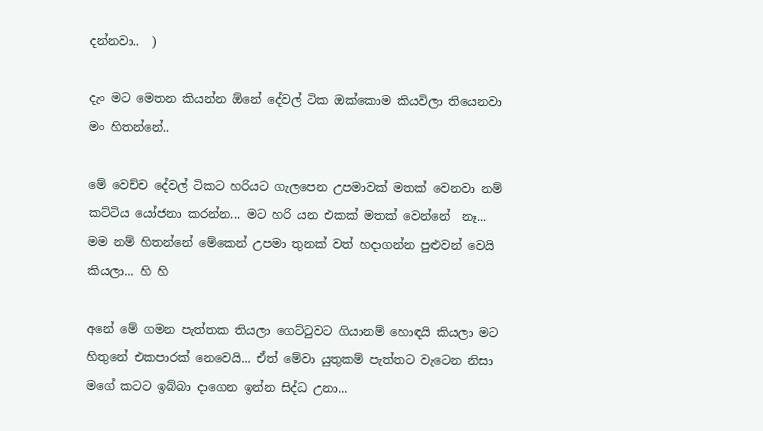දන්නවා..  )

දැං මට මෙතන කියන්න ඕනේ දේවල් ටික ඔක්කොම කියවිලා තියෙනවා මං හිතන්නේ..

මේ‌ වෙච්ච දේවල් ටිකට හරියට ගැලපෙන උපමාවක් මතක් වෙනවා නම් කට්ටිය යෝජනා කරන්න... මට හරි යන එකක් මතක් වෙන්නේ  නෑ... මම නම් හිතන්නේ ‌මේකෙන් උපමා තුනක් වත් හදාගන්න පුළුවන් වෙයි කියලා... හි හි

අනේ මේ ගමන පැත්තක තියලා ගෙට්ටුවට ගියානම් හොඳයි කියලා මට හිතුනේ එකපාරක් නෙවෙයි... ඒත් මේවා යුතුකම් පැත්තට වැටෙන නිසා මගේ කටට ඉබ්බා දාගෙන ඉන්න සිද්ධ උනා...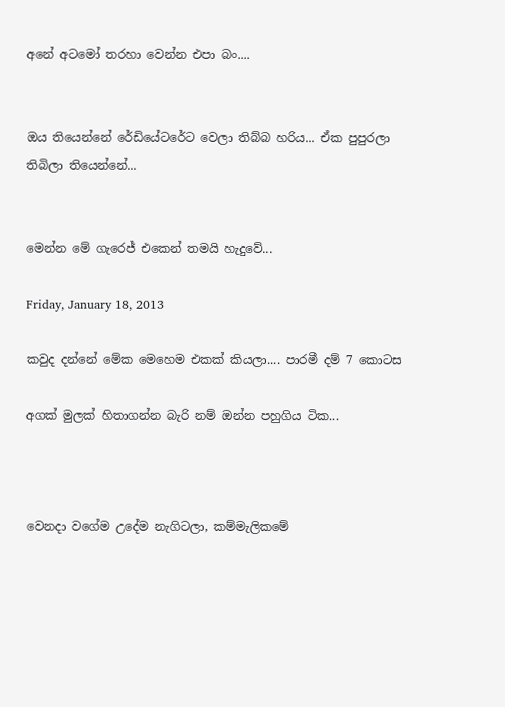අනේ අටමෝ තරහා වෙන්න එපා බං....


ඔය තියෙන්නේ රේඩියේටරේට වෙලා තිබ්බ හරිය... ඒක පුපුරලා තිබිලා තියෙන්නේ...


මෙන්න මේ ගැරෙජ් එකෙන් තමයි හැදුවේ...

Friday, January 18, 2013

කවුද දන්නේ මේක මෙහෙම එකක් කියලා.... පාරමී දම් 7 කොටස

අගක් මුලක් හිතාගන්න බැරි නම් ඔන්න පහුගිය ටික...



වෙනදා වගේම උදේම නැගිටලා, කම්මැලිකමේ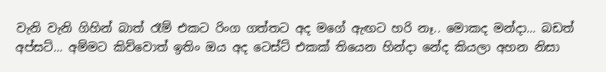වැනි වැනි ගිහින් බාත් රෑම් එකට රිංග ගත්තට අද මගේ ඇඟට හරි නෑ.. මොකද මන්දා... බඩත් අප්සට්... අම්මට කිව්වොත් ඉතිං ඔය අද ටෙස්ට් එකක් තියෙන හින්දා නේද කියලා අහන නිසා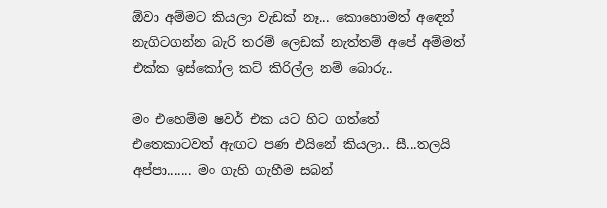ඕවා අම්මට කියලා වැඩක් නෑ... කොහොමත් අඳෙන් නැගිටගන්න බැරි තරම් ලෙඩක් නැත්තම් අපේ අම්මත් එක්ක ඉස්කෝල කට් කිරිල්ල නම් බොරු..

මං එහෙම්ම ෂවර් එක යට හිට ගත්තේ එත‌ෙකාටවත් ඇඟට පණ එයිනේ කියලා.. සී...තලයි අප්පා....... මං ගැහි ගැහීම සබන්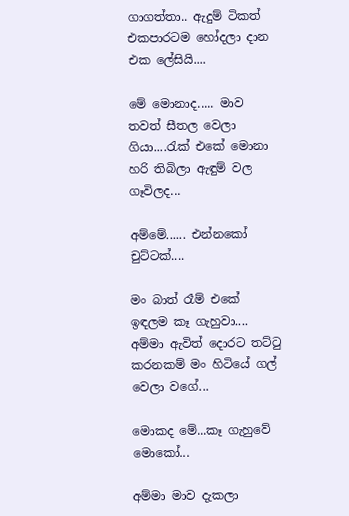ගාගත්තා.. ඇදුම් ටිකත් එකපාරටම හෝදලා දාන එක ලේසියි....

මේ මොනාද..... මාව තවත් සීතල වෙලා ගියා....රැක් එකේ මොනා හරි තිබිලා ඇඳුම් වල ගෑවිලද...

අම්මේ...... එන්න‌කෝ චුට්ටක්....

මං බාත් රෑම් එකේ ඉඳලම කෑ ගැහුවා.... අම්මා ඇවිත් දොරට තට්ටු කරනකම් මං හිටියේ ගල් වෙලා වගේ...

මොකද මේ...කෑ ගැහුවේ මොකෝ...

අම්මා මාව දැකලා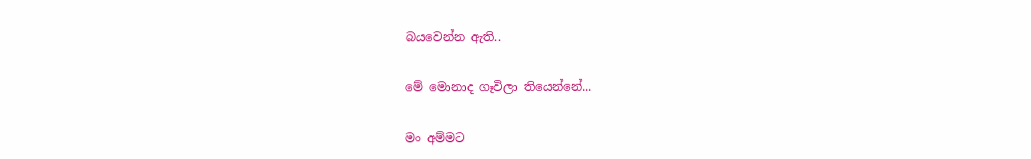බයවෙන්න ඇති..

මේ මොනාද ගෑවිලා තියෙන්නේ...

මං අම්මට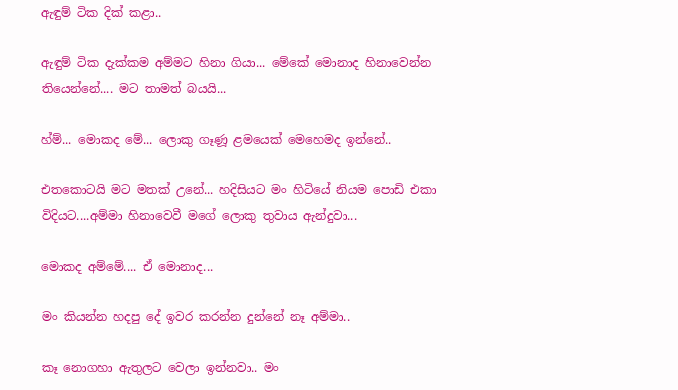ඇඳුම් ටික දික් කළා..

ඇඳුම් ටික දැක්කම අම්මට හිනා ගියා... මේකේ මොනාද හිනාවෙන්න තියෙන්නේ.... මට තාමත් බයයි...

හ්ම්... මොකද මේ... ලොකු ගෑණූ ළමයෙක් මෙහෙමද ඉන්නේ..

එතකොටයි මට මතක් උනේ... හදිසියට මං හිටියේ නියම පොඩි එකා විදියට....අම්මා හිනාවෙවී මගේ ලොකු තුවාය ඇන්දුවා...

මොකද අම්මේ.... ඒ මොනාද...

මං කියන්න හදපු දේ ඉවර කරන්න දුන්නේ නෑ අම්මා..

කෑ නොගහා ඇතුලට වෙලා ඉන්නවා.. මං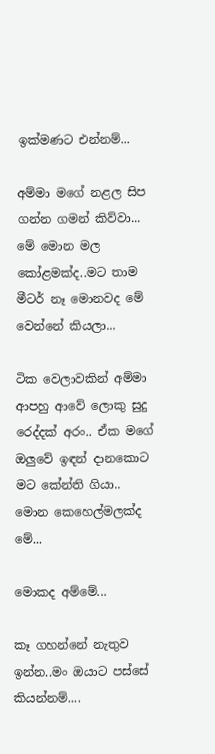ඉක්මණට එන්නම්...

අම්මා මගේ නළල සිප ගන්න ගමන් කිව්වා... මේ මොන මල කෝළමක්ද..මට තාම මීටර් නෑ මොනවද මේ වෙන්නේ කියලා...

ටික වෙලාවකින් අම්මා ආපහු ආවේ ලොකු සුදු රෙද්දක් අරං.. ඒක මගේ ඔලුවේ ඉඳන් දානකොට මට කේන්ති ගියා.. මොන කෙහෙල්මලක්ද මේ...

මොකද අම්මේ...

කෑ ගහන්නේ නැතුව ඉන්න..මං ඔයාට පස්සේ කියන්නම්....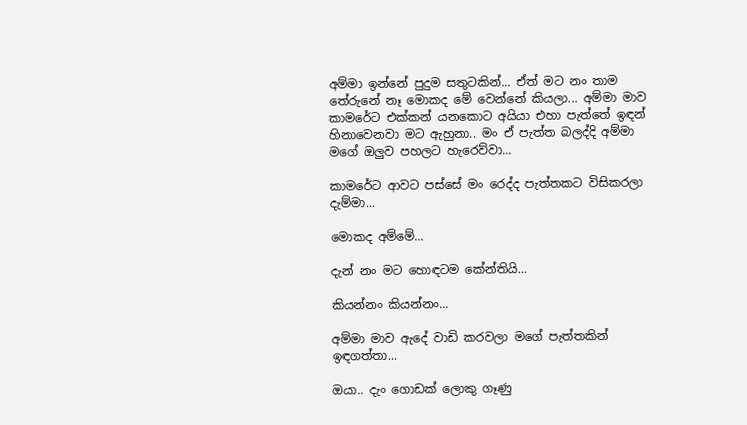අම්මා ඉන්නේ පුදුම සතුටකින්... ඒත් මට නං තාම තේරුනේ නෑ මොකද මේ වෙන්නේ කියලා... අම්මා මාව කාමරේට එක්කන් යනකොට අයියා එහා පැත්තේ ඉඳන් හිනාවෙනවා මට ඇහුනා.. මං ඒ පැත්ත බලද්දි අම්මා මගේ ඔලුව පහලට හැරෙව්වා...

කාමරේට ආවට පස්සේ මං රෙද්ද පැත්තකට විසිකරලා දැම්මා...

මොකද අම්මේ...

දැන් නං මට හොඳටම කේන්තියි...

කියන්නං කියන්නං...

අම්මා මාව ඇදේ වාඩි කරවලා මගේ පැත්තකින් ඉඳගත්තා...

ඔයා.. දැං ගොඩක් ලොකු ගෑණු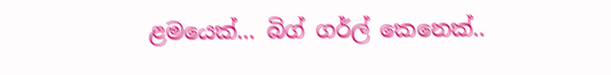ළමයෙක්... බිග් ගර්ල් කෙනෙක්..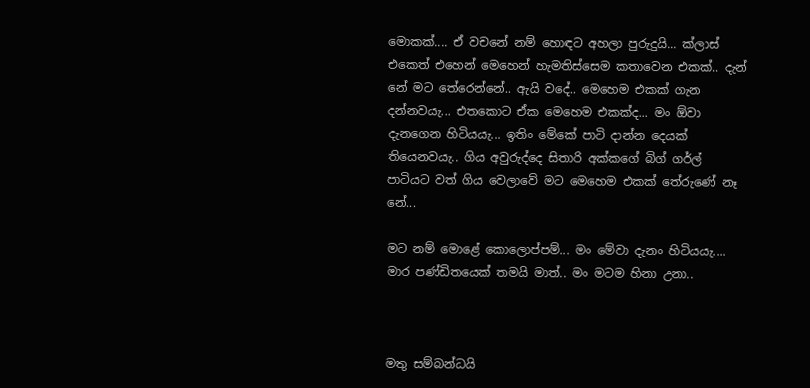මොකක්.... ඒ වචනේ නම් හොඳට අහලා පුරුදුයි... ක්ලාස් එකෙත් එහෙන් මෙහෙන් හැමතිස්සෙම කතාවෙන එකක්.. දැන් නේ මට තේරෙන්නේ.. ඇයි වදේ.. මෙහෙම එකක් ගැන දන්නවයැ... එතකොට ඒක මෙහෙම එකක්ද... මං ඕවා දැනගෙන හිටියයැ... ඉතිං මේකේ පාටි දාන්න දෙයක් තියෙනවයැ.. ගිය අවුරුද්දෙ සිතාරි අක්කගේ බිග් ගර්ල් පාටියට වත් ගිය වෙලාවේ මට මෙහෙම එකක් තේරුණේ නෑ නේ...

මට නම් මොළේ කොලොප්පම්... මං මේවා දැනං හිටියයැ.... මාර පණ්ඩිතයෙක් තමයි මාත්.. මං මටම හිනා උනා..



මතු සම්බන්ධයි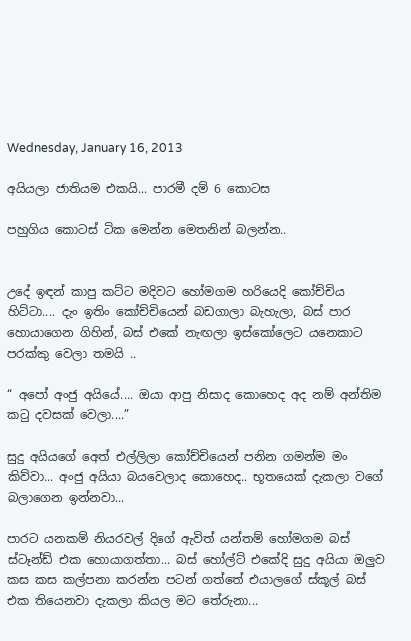Wednesday, January 16, 2013

අයියලා ජාතියම එකයි... පාරමී දම් 6 කොටස

පහුගිය කොටස් ටික මෙන්න මෙතනින් බලන්න..


උදේ ඉඳන් කාපු කට්ට මදිවට හෝමගම හරියෙදි කෝච්චිය හිට්ටා.... දැං ඉතිං කෝච්චියෙන් බඩගාලා බැහැලා, බස් පාර හොයාගෙන ගිහින්, බස් එකේ නැඟලා ඉස්කෝලෙට යන‌ෙකාට පරක්කු වෙලා තමයි ..

“ අපෝ අංජු අයියේ.... ඔයා ආපු නිසාද කොහෙද අද නම් අන්තිම කටු දවසක් වෙලා....”

සුදු අයියගේ අ‌ෙත් එල්ලිලා කෝච්චියෙන් පනින ගමන්ම මං කිව්වා... අංජු අයියා බයවෙලාද කොහෙද.. භූතයෙක් දැකලා වගේ බලාගෙන ඉන්නවා...

පාරට යනකම් නියරවල් දිගේ ඇවිත් යන්තම් හෝමගම බස් ස්ටෑන්ඩ් එක හොයාගත්තා... බස් හෝල්ට් එකේදි සුදු අයියා ඔලුව කස කස කල්පනා කරන්න පටන් ගත්තේ එයාලගේ ස්කූල් බස් එක තියෙනවා දැකලා කියල මට තේරුනා...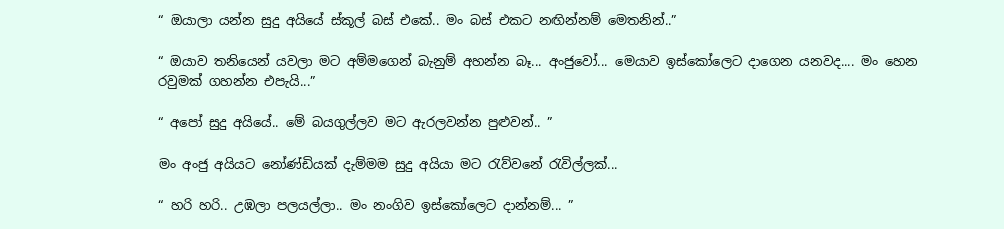“ ඔයාලා යන්න සුදු අයියේ ස්කූල් බස් එකේ.. මං බස් එකට නඟින්නම් මෙතනින්..”

“ ඔයාව තනියෙන් යවලා මට අම්මගෙන් බැනුම් අහන්න බෑ... අංජු‌වෝ... මෙයාව ඉස්කෝලෙට දාගෙන යනවද.... මං හෙන රවුමක් ගහන්න එපැයි...”

“ අපෝ සුදු අයියේ.. මේ බයගුල්ලව මට ඇරලවන්න පුළුවන්.. ”

මං අංජු අයිය‌ට නෝණ්ඩියක් දැම්මම සුදු අයියා මට රැව්වනේ රැවිල්ලක්...

“ හරි හරි.. උඹලා පලයල්ලා.. මං නංගිව ඉස්කෝලෙට දාන්නම්... ”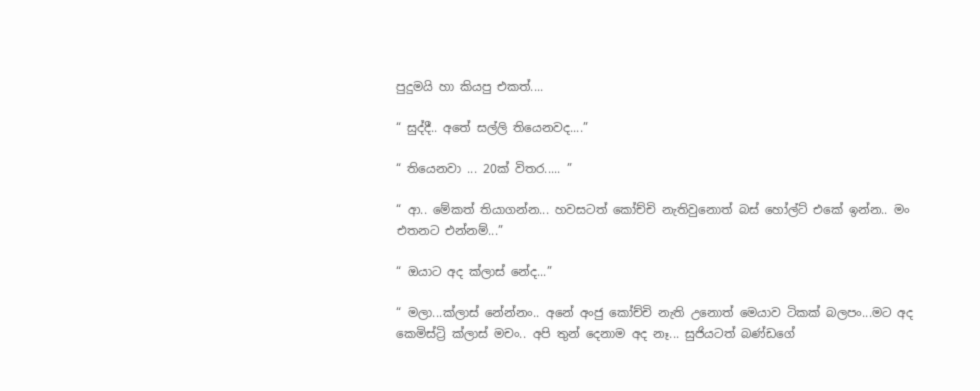පුදුමයි හා කියපු එකත්....

“ සුද්දී.. අතේ සල්ලි තියෙනවද....”

“ තියෙනවා ... 20ක් විතර..... ”

“ ආ.. මේකත් තියාගන්න... හවසටත් කෝච්චි නැතිවුනොත් බස් හෝල්ට් එකේ ඉන්න.. මං එතනට එන්නම්...”

“ ඔයාට අද ක්ලාස් නේද...”

“ මලා...ක්ලාස් නේන්නං.. අනේ අංජු කෝච්චි නැති උනොත් මෙයාව ටිකක් බලපං...මට අද කෙමිස්ට්‍රි ක්ලාස් මචං.. අපි තුන් දෙනාම අද නෑ... සුජියටත් බණ්ඩගේ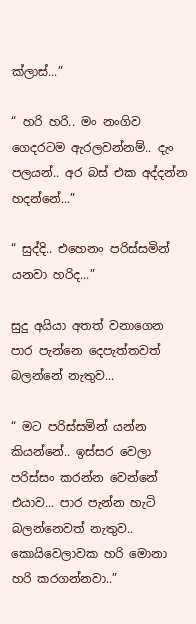ක්ලාස්...”

“ හරි හරි.. මං නංගිව ගෙදරටම ඇරලවන්නම්.. දැං පලයන්.. අර බස් එක අද්දන්න හදන්නේ...”

“ සුද්දි.. එහෙනං පරිස්සමින් යනවා හරිද...”

සුදු අයියා අතත් වනාගෙන පාර පැන්නෙ දෙපැත්තවත් බලන්නේ නැතුව...

“ මට පරිස්සමින් යන්න කියන්නේ.. ඉස්සර වෙලා පරිස්සං කරන්න වෙන්නේ එයාව... පාර පැන්න හැටි බලන්නෙවත් නැතුව.. කොයිවෙලාවක හරි මොනා හරි කරගන්නවා..”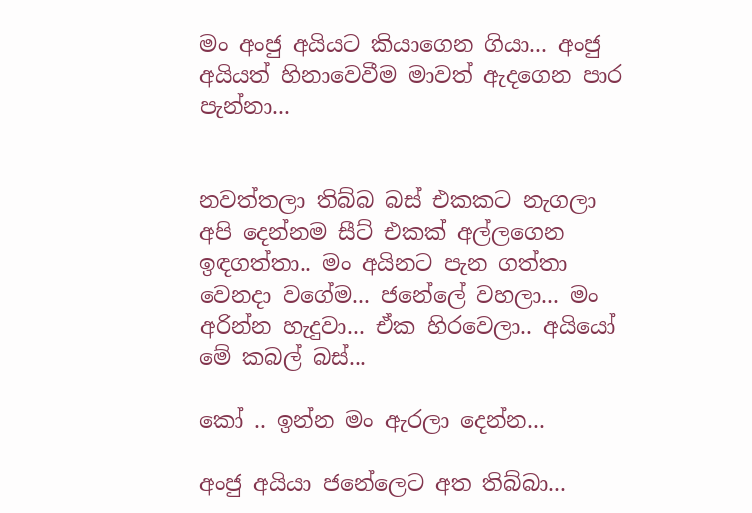මං අංජු අයියට කියාගෙන ගියා... අංජු අයියත් හිනාවෙවීම මාවත් ඇදගෙන පාර පැන්නා...


නවත්තලා තිබ්බ බස් එකකට නැගලා අපි දෙන්නම සීට් එකක් අල්ලගෙන ඉඳගත්තා.. මං අයිනට පැන ගත්තා වෙනදා වගේම... ජනේලේ වහලා... මං අරින්න හැදුවා... ඒක හිරවෙලා.. අයියෝ මේ කබල් බස්...

කෝ .. ඉන්න මං ඇරලා දෙන්න...

අංජු අයියා ජනේලෙට අත තිබ්බා...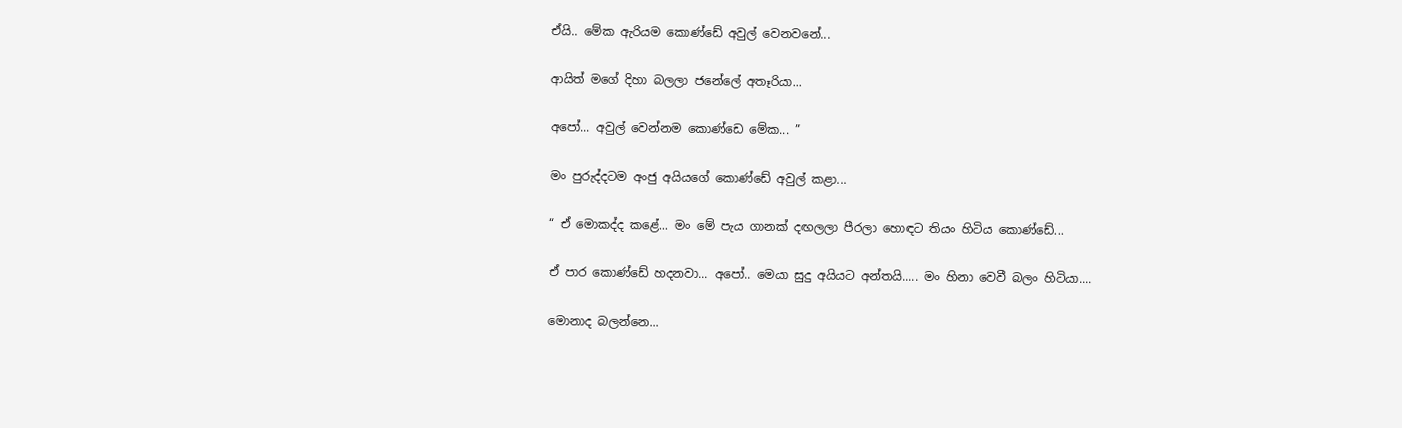ඒයි.. මේක ඇරියම කොණ්ඩේ අවුල් වෙනවනේ...

ආයිත් මගේ දිහා බලලා ජනේලේ අතෑරියා...

අපෝ... අවුල් වෙන්නම කොණ්ඩෙ මේක... ”

මං පුරුද්දටම අංජු අයියගේ කොණ්ඩේ අවුල් කළා...

“ ඒ මොකද්ද කළේ... මං මේ පැය ගානක් දඟලලා පීරලා හොඳට තියං හිටිය කොණ්ඩේ...

ඒ පාර කොණ්ඩේ හදනවා... අපෝ.. මෙයා සුදු අයියට අන්තයි..... මං හිනා වෙවී බලං හිටියා....

මොනාද බලන්නෙ...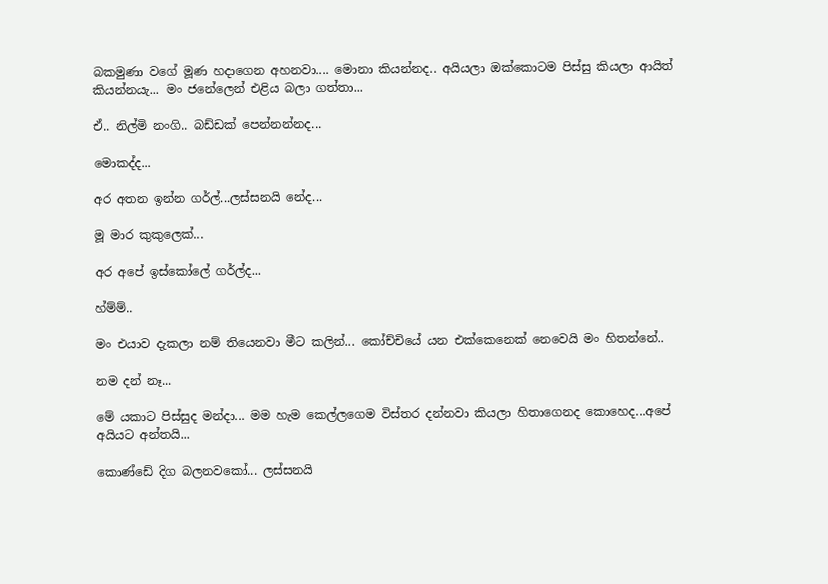බකමුණා වගේ මූණ හදාගෙන අහනවා.... මොනා කියන්නද.. අයියලා ඔක්කොටම පිස්සු කියලා ආයිත් කියන්නයැ... මං ජනේලෙන් එළිය බලා ගත්තා...

ඒ.. නිල්මි නංගි.. බඩ්ඩක් පෙන්නන්නද...

මොකද්ද...

අර අතන ඉන්න ගර්ල්...ලස්සනයි නේද...

මූ මාර කුකුලෙක්...

අර අපේ ඉස්කෝලේ ගර්ල්ද...

හ්ම්ම්..

මං එයාව දැකලා නම් තියෙනවා මීට කලින්... කෝච්චියේ යන එක්කෙනෙක් නෙවෙයි මං හිතන්නේ..

නම දන් නෑ...

මේ යකාට පිස්සුද මන්දා... මම හැම කෙල්ලගෙම විස්තර දන්නවා කියලා හිතාගෙනද කොහෙද...අපේ අයියට අන්තයි...

කොණ්ඩේ දිග බලනවකෝ... ලස්සනයි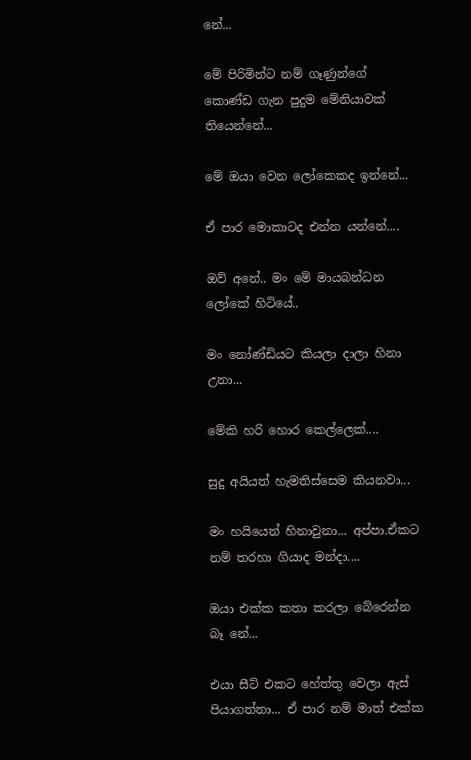නේ...

මේ පිරිමින්ට නම් ගෑණුන්ගේ කොණ්ඩ ගැන පුදුම මේනියාවක් තියෙන්නේ...

මේ ඔයා වෙන ලෝකෙකද ඉන්නේ...

ඒ පාර මොකාටද එන්න යන්නේ....

ඔව් අනේ.. මං මේ මායබන්ධන ලෝකේ හිටියේ..

මං නෝණ්ඩියට කියලා දාලා හිනා උනා...

මේකි හරි හොර කෙල්ලෙක්....

සුදු අයියත් හැමතිස්සෙම කියනවා...

මං හයියෙන් හිනාවුනා... අප්පා.ඒකට නම් තරහා ගියාද මන්දා....

ඔයා එක්ක කතා කරලා බේරෙන්න බෑ නේ...

එයා සීට් එකට හේත්තු වෙලා ඇස් පියාගත්තා... ඒ පාර නම් මාත් එක්ක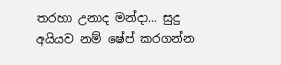තරහා උනාද මන්දා... සුදු අයියව නම් ෂේප් කරගන්න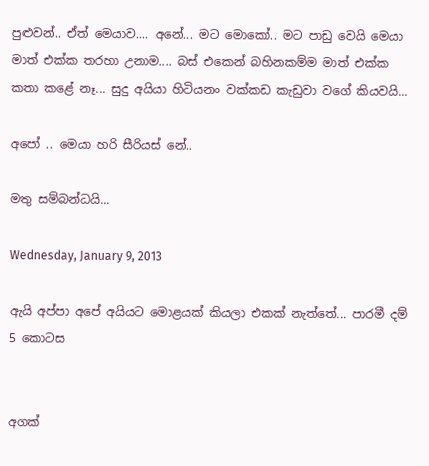පුළුවන්.. ඒත් මෙයාව.... අනේ... මට මොකෝ.. මට පාඩු වෙයි මෙයා මාත් එක්ක තරහා උනාම.... බස් එකෙන් බහිනකම්ම මාත් එක්ක කතා කළේ නෑ... සුදු අයියා හිටියනං වක්කඩ කැඩුවා වගේ කියවයි...

අපෝ .. මෙයා හරි සීරියස් නේ..

මතු සම්බන්ධයි...

Wednesday, January 9, 2013

ඇයි අප්පා අපේ අයියට මොළයක් කියලා එකක් නැත්තේ... පාරමී දම් 5 කොටස


අගක්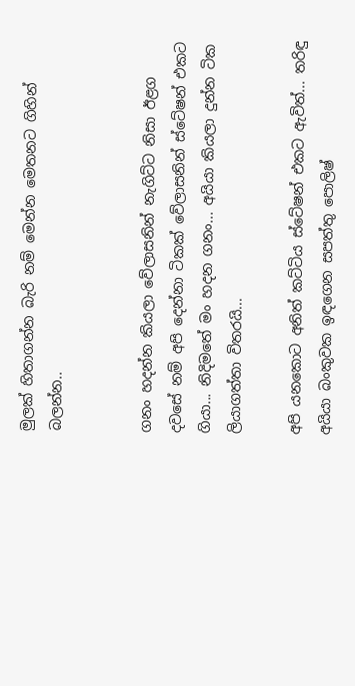මුලක් හිතාගන්න බැරි නම් මෙන්න මෙතනට ගිහින් බලන්න..


ගනං හදන්න කියලා වේලාසනින් නැගිට්ට නිසා ඊළග දවසේ නම් අපි දෙන්නා ටිකක් වේලාසනින් ස්ටේෂන් එකට ගියා... නිදිමතේ මං හදන ගනං... අයියා කියලා දුන්න ටික ලියාගත්තා විතරයි...

අපි යන‌කොට අනිත් කට්ටිය ස්ටේෂන් එකට ඇවිත්... තරිඳු අයියා බංකුවක ඉඳගෙන සපත්තු පොලිෂ්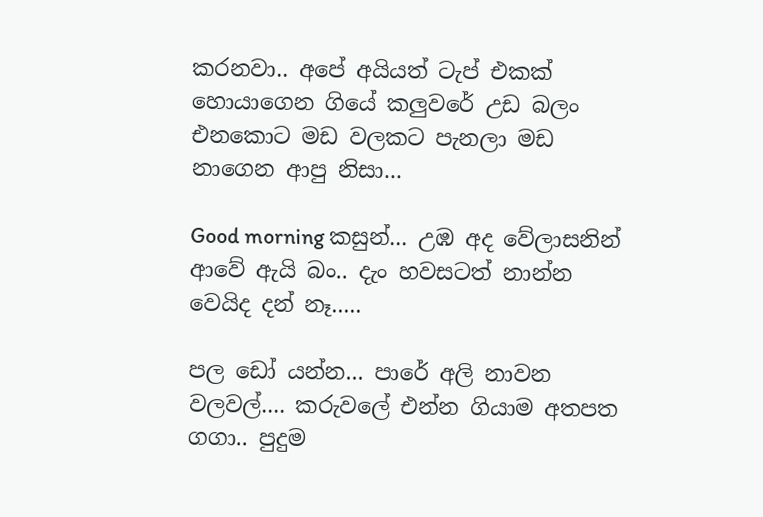කරනවා.. අපේ අයියත් ටැප් එකක් හොයාගෙන ගියේ කලුවරේ උඩ බලං එනකොට මඩ වලකට පැනලා මඩ නාගෙන ආපු නිසා...

Good morning කසුන්... උඹ අද වේලාසනින් ආවේ ඇයි බං.. දැං හවසටත් නාන්න වෙයිද දන් නෑ.....

පල ඩෝ යන්න... පාරේ අලි නාවන වලවල්.... කරුවලේ එන්න ගියාම අතපත ගගා.. පුදුම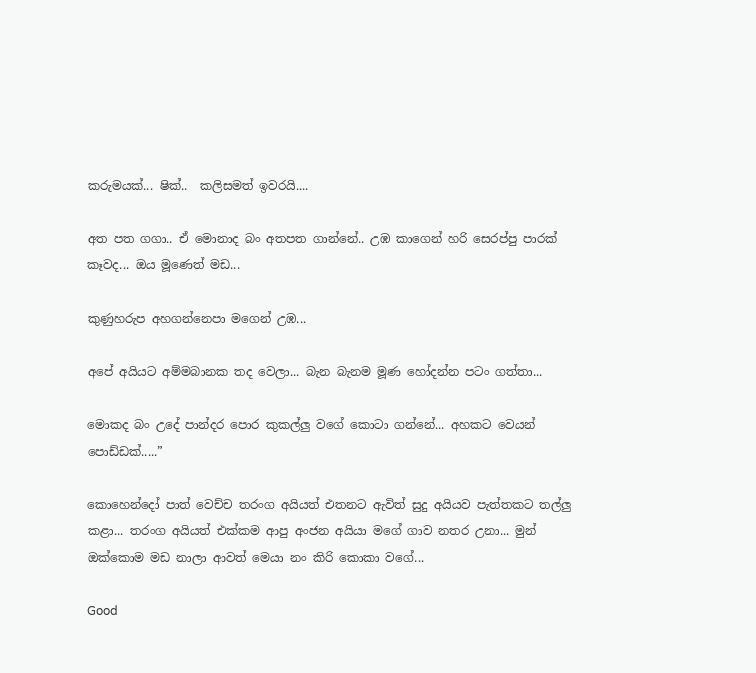කරුමයක්... ෂික්..  කලිසමත් ඉවරයි....

අත පත ගගා.. ඒ මොනාද බං අතපත ගාන්නේ.. උඹ කාගෙන් හරි සෙරප්පු පාරක් කෑවද... ඔය මූණෙත් මඩ...

කුණුහරුප අහගන්නෙපා මගෙන් උඹ...

අපේ අයියට අම්මබානක තද වෙලා... බැන බැනම මූණ හෝදන්න පටං ගත්තා...

මොකද බං උදේ පාන්දර පොර කුකල්ලු වගේ කොටා ගන්නේ... අහකට වෙයන් පොඩ්ඩක්.....”

කොහෙන්දෝ පාත් වෙච්ච තරංග අයියත් එතනට ඇවිත් සුදු අයියව පැත්තකට තල්ලු කළා... තරංග අයියත් එක්කම ආපු අංජන අයියා මගේ ගාව නතර උනා... මුන් ඔක්කොම මඩ නාලා ආවත් මෙයා නං කිරි කොකා වගේ...

Good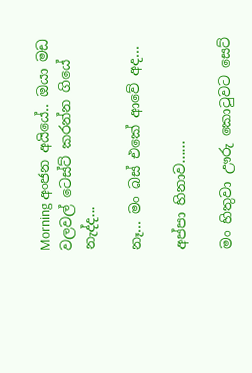Morning අංජන අයියේ.. ඔයා මඩ වලවල් ටෙස්ට් කරන්න ගියේ නැද්ද...

නෑ... මං බස් එකේ ආවේ අද...

අප්පා හිනාව......

මං හිතුවා ඌරු කොටුවට සෙට්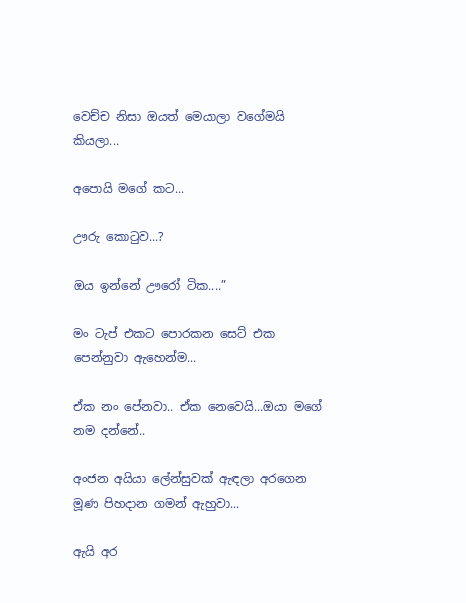වෙච්ච නිසා ඔයත් මෙයාලා වගේමයි කියලා...

අපොයි මගේ කට...

ඌරු කොටුව...?

ඔය ඉන්නේ ඌරෝ ටික....”

මං ටැප් එකට පොරකන සෙට් එක පෙන්නුවා ඇහෙන්ම...

ඒක නං පේනවා.. ඒක නෙවෙයි...ඔයා මගේ නම දන්නේ..

අංජන අයියා ලේන්සුවක් ඇඳලා අරගෙන මූණ පිහදාන ගමන් ඇහුවා...

ඇයි අර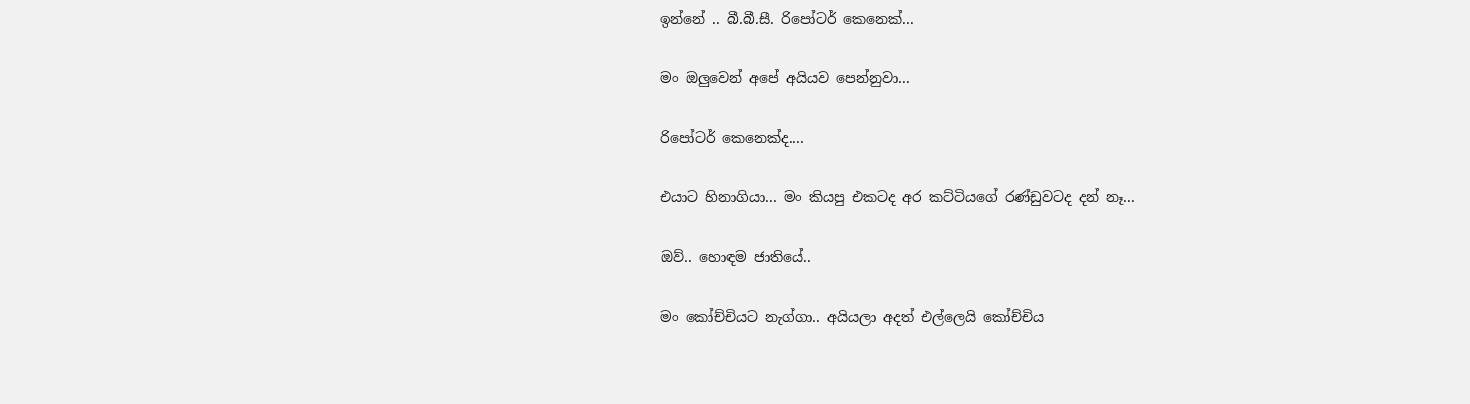ඉන්නේ .. බී.බී.සී. රිපෝටර් කෙනෙක්...

මං ඔලුවෙන් අපේ අයියව පෙන්නුවා...

රිපෝටර් කෙනෙක්ද....

එයාට හිනාගියා... මං කියපු එකටද අර කට්ටියගේ රණ්ඩුවටද දන් නෑ...

ඔව්.. හොඳම ජාතියේ..

මං කෝච්චියට නැග්ගා.. අයියලා අදත් එල්ලෙයි කෝච්චිය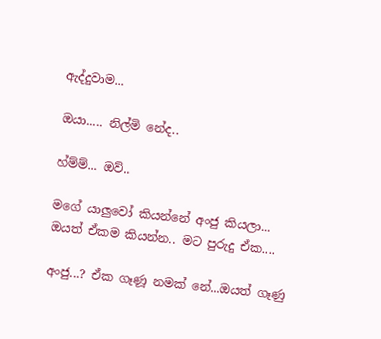ඇද්දුවාම...

ඔයා..... නිල්මි නේද..

හ්ම්ම්... ඔව්..

මගේ යාලුවෝ කියන්නේ අංජු කියලා... ඔයත් ඒකම කියන්න.. මට පුරුදු ඒක....

අංජු...? ඒක ගෑණූ නමක් නේ...ඔයත් ගෑණු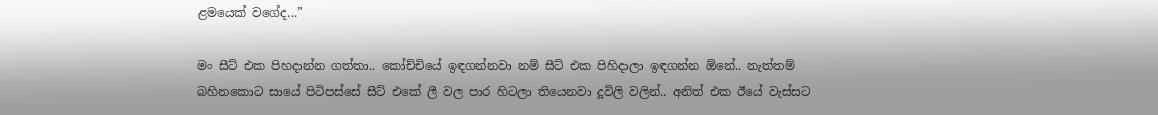ළමයෙක් වගේද...”

මං සීට් එක පිහදාන්න ගත්තා.. කෝච්චියේ ඉඳගන්නවා නම් සීට් එක පිහිදාලා ඉඳගන්න ඕනේ.. නැත්තම් බහිනකොට සායේ පිටිපස්සේ සීට් එකේ ලී වල පාර හිටලා තියෙනවා දූවිලි වලින්.. අනිත් එක ඊයේ වැස්සට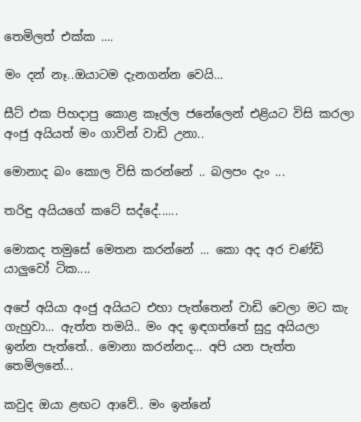තෙමිලත් එක්ක ....

මං දන් නෑ..ඔයාටම දැනගන්න වෙයි...

සීට් එක පිහදාපු කොළ කෑල්ල ජනේලෙන් එළියට විසි කරලා අංජු අයියත් මං ගාවින් වාඩි උනා..

මොනාද බං කොල විසි කරන්නේ .. බලපං දැං ...

තරිඳු අයියගේ කටේ සද්දේ......

මොකද තමුසේ මෙතන කරන්නේ ... කො අද අර චණ්ඩි යාලුවෝ ටික....

අපේ අයියා අංජු අයියට එහා පැත්තෙන් වාඩි වෙලා මට කැ ගැහුවා... ඇත්ත තමයි.. මං අද ඉඳගත්තේ සුදු අයියලා ඉන්න පැත්තේ.. මොනා කරන්නද... අපි යන පැත්ත තෙමිලනේ...

කවුද ඔයා ළඟට ආවේ.. මං ඉන්නේ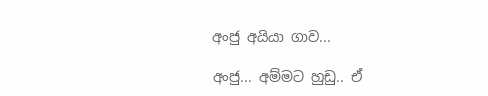අංජු අයියා ගාව...

අංජු... අම්මට හුඩු.. ඒ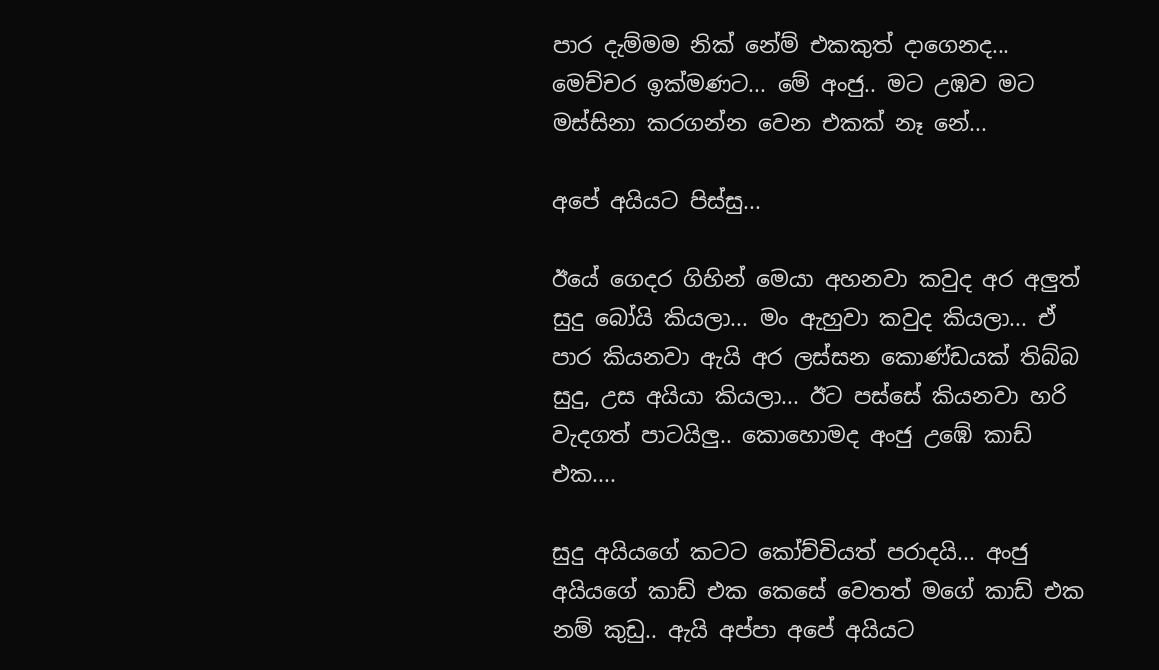පාර දැම්මම නික් නේම් එකකුත් දාගෙනද... මෙච්චර ඉක්මණට... මේ අංජු.. මට උඹව මට මස්සිනා කරගන්න වෙන එකක් නෑ නේ...

අපේ අයියට පිස්සු...

ඊයේ ගෙදර ගිහින් මෙයා අහනවා කවුද අර අලුත් සුදු බෝයි කියලා... මං ඇහුවා කවුද කියලා... ඒ පාර කියනවා ඇයි අර ලස්සන කොණ්ඩයක් තිබ්බ සුදු, උස අයියා කියලා... ඊට පස්සේ කියනවා හරි වැදගත් පාටයිලු.. කොහොමද අංජු උඹේ කාඩ් එක....

සුදු අයියගේ කටට කෝච්චියත් පරාදයි... අංජු අයියගේ කාඩ් එක කෙසේ වෙතත් මගේ කාඩ් එක නම් කුඩු.. ඇයි අප්පා අපේ අයියට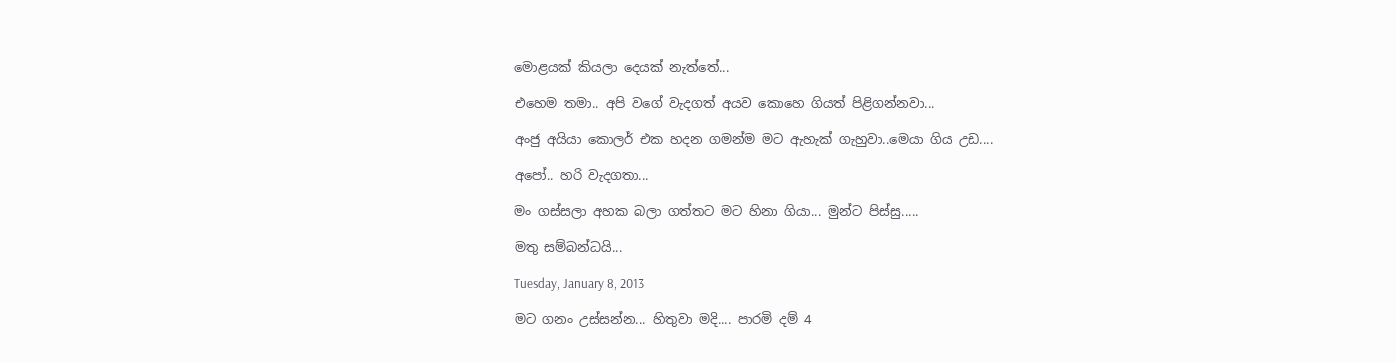මොළයක් කියලා දෙයක් නැත්තේ...

එහෙම තමා.. අපි වගේ වැදගත් අයව කොහෙ ගියත් පිළිගන්නවා...

අංජු අයියා කොලර් එක හදන ගමන්ම මට ඇහැක් ගැහුවා..මෙයා ගිය උඩ....

අපෝ.. හරි වැදගතා...

මං ගස්සලා අහක බලා ගත්තට මට හිනා ගියා... මුන්ට පිස්සු.....

මතු සම්බන්ධයි...

Tuesday, January 8, 2013

මට ගනං උස්සන්න... හිතුවා මදි.... පාරමි දම් 4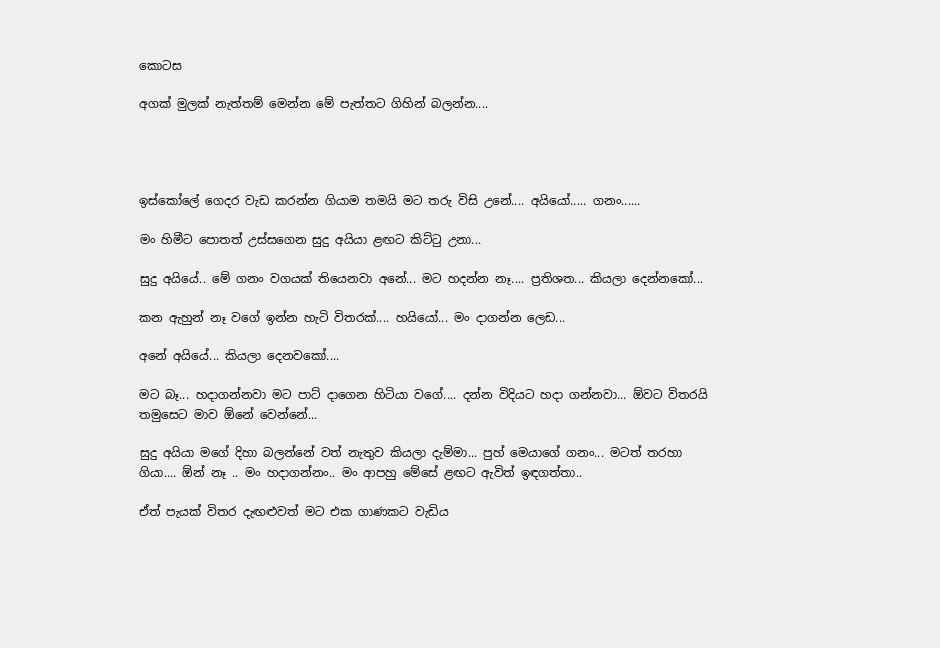කොටස

අගක් මුලක් නැත්තම් මෙන්න මේ පැත්තට ගිහින් බලන්න....




ඉස්කෝලේ ගෙදර වැඩ කරන්න ගියාම තමයි මට තරු විසි උනේ.... අයියෝ..... ගනං......

මං හිමීට පොතත් උස්සගෙන සුදු අයියා ළඟට කිට්ටු උනා...

සුදු අයියේ.. මේ ගනං වගයක් තියෙනවා අනේ... මට හදන්න නෑ.... ප්‍රතිශත... කියලා දෙන්නකෝ...

කන ඇහුන් නෑ වගේ ඉන්න හැටි විතරක්.... හයියෝ... මං දාගන්න ලෙඩ...

අනේ අයියේ... කියලා දෙනවකෝ....

මට බෑ... හදාගන්නවා මට පාට් දාගෙන හිටියා වගේ.... දන්න විදියට හදා ගන්නවා... ඕවට විතරයි තමුසෙට මාව ඕනේ වෙන්නේ...

සුදු අයියා මගේ දිහා බලන්නේ වත් නැතුව කියලා දැම්මා... පුහ් මෙයාගේ ගනං... මටත් තරහා ගියා.... ඕන් නෑ .. මං හදාගන්නං.. මං ආපහු මේසේ ළඟට ඇවිත් ඉඳගත්තා..

ඒත් පැයක් විතර දැඟළුවත් මට එක ගාණකට වැඩිය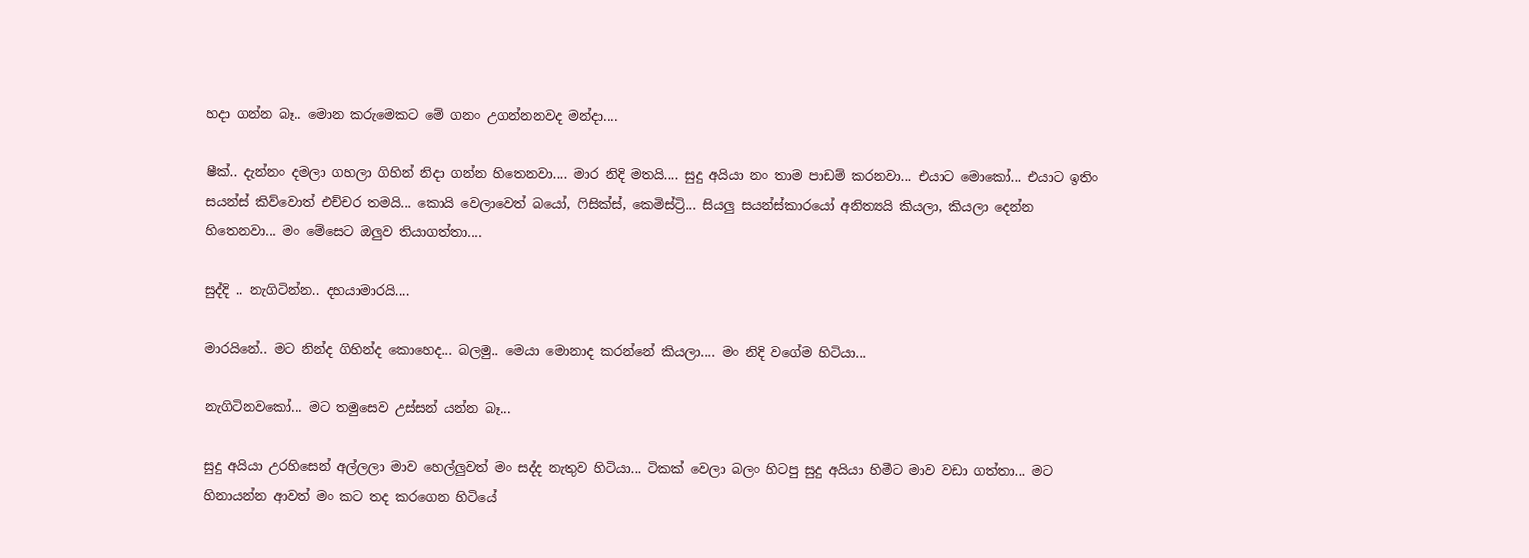හදා ගන්න බෑ.. මොන කරුමෙකට මේ ගනං උගන්නනවද මන්දා....

ෂීක්.. දැන්නං දමලා ගහලා ගිහින් නිදා ගන්න හිතෙනවා.... මාර නිදි මතයි.... සුදු අයියා නං තාම පාඩම් කරනවා... එයාට මොකෝ... එයාට ඉතිං සයන්ස් කිව්වොත් එච්චර තමයි... කොයි වෙලාවෙත් බයෝ, ෆිසික්ස්, කෙමිස්ට්‍රි... සියලු සයන්ස්කාරයෝ අනිත්‍යයි කියලා, කියලා දෙන්න හිතෙනවා... මං මේසෙට ඔලුව තියාගත්තා....

සුද්දි .. නැගිටින්න.. දහයාමාරයි....

මාරයිනේ.. මට නින්ද ගිහින්ද කොහෙද... බලමු.. මෙයා මොනාද කරන්නේ කියලා.... මං නිදි වගේම හිටියා...

නැගිටිනවකෝ... මට තමුසෙව උස්සන් යන්න බෑ...

සුදු අයියා උරහිසෙන් අල්ලලා මාව හෙල්ලුවත් මං සද්ද නැතුව හිටියා... ටිකක් වෙලා බලං හිටපු සුදු අයියා හිමීට මාව වඩා ගත්තා... මට හිනායන්න ආවත් මං කට තද කරගෙන හිටියේ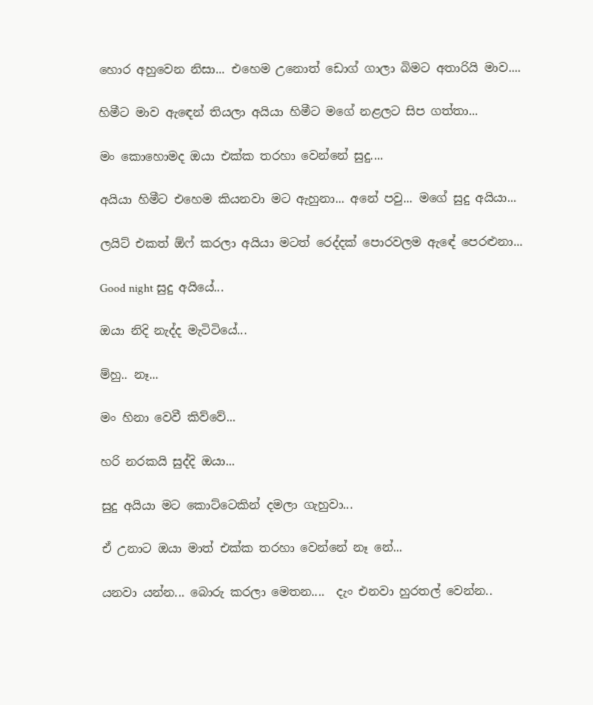හොර අහුවෙන නිසා... එහෙම උනොත් ඩොග් ගාලා බිමට අතාරියි මාව....

හිමීට මාව ඇඳෙන් තියලා අයියා හිමීට මගේ නළලට සිප ගත්තා...

මං කොහොමද ඔයා එක්ක තරහා වෙන්නේ සුදු....

අයියා හිමීට එහෙම කියනවා මට ඇහුනා... අනේ පවු... මගේ සුදු අයියා...

ලයිට් එකත් ඕෆ් කරලා අයියා මටත් රෙද්දක් පොරවලම ඇඳේ පෙරළුනා...

Good night සුදු අයියේ...

ඔයා නිදි නැද්ද මැටිටියේ...

ම්හු.. නෑ...

මං හිනා වෙවී කිව්වේ...

හරි නරකයි සුද්දි ඔයා...

සුදු අයියා මට කොට්ටෙකින් දමලා ගැහුවා...

ඒ උනාට ඔයා මාත් එක්ක තරහා වෙන්නේ නෑ නේ...

යනවා යන්න... බොරු කරලා මෙතන....  දැං එනවා හුරතල් වෙන්න..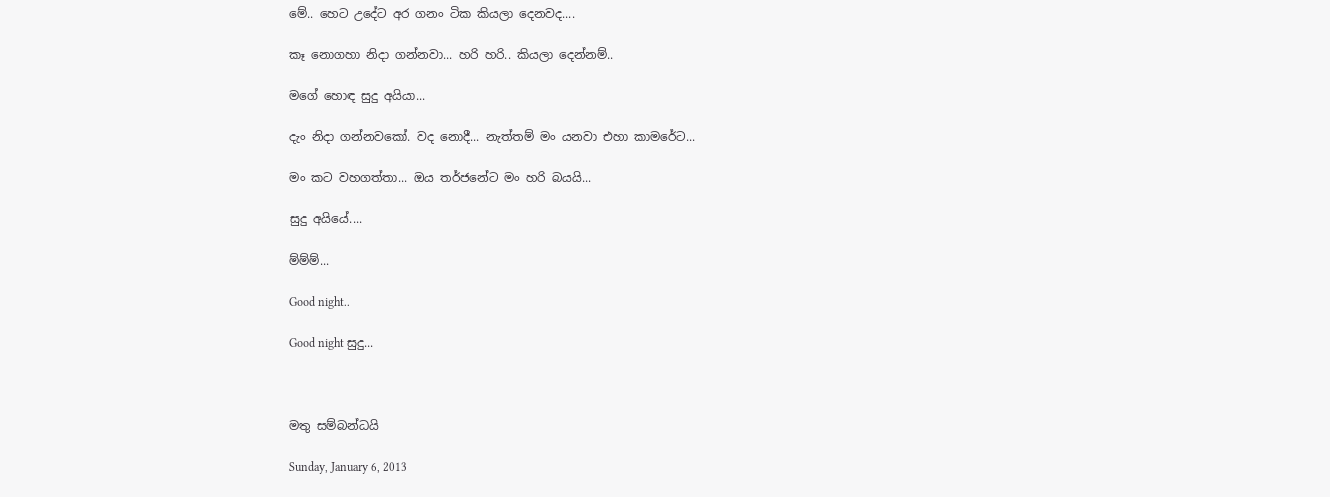මේ.. හෙට උදේට අර ගනං ටික කියලා දෙනවද....

කෑ නොගහා නිදා ගන්නවා... හරි හරි.. කියලා දෙන්නම්..

මගේ හොඳ සුදු අයියා...

දැං නිදා ගන්නවකෝ. වද නොදී... නැත්තම් මං යනවා එහා කාමරේට...

මං කට වහගත්තා... ඔය තර්ජනේට මං හරි බයයි...

සුදු අයියේ....

ම්ම්ම්...

Good night..

Good night සුදු...



මතු සම්බන්ධයි

Sunday, January 6, 2013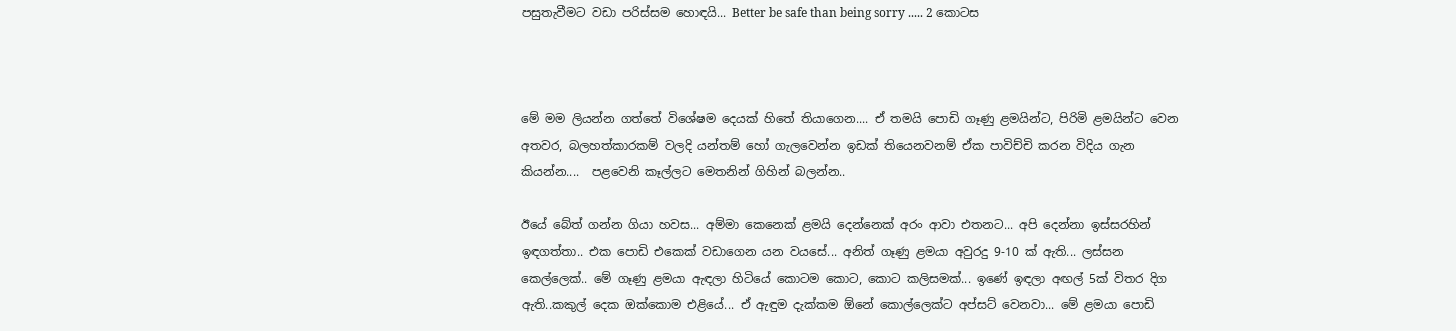පසුතැවීමට වඩා පරිස්සම හොඳයි... Better be safe than being sorry ..... 2 කොටස



මේ මම ලියන්න ගත්තේ විශේෂම දෙයක් හිතේ තියාගෙන.... ඒ තමයි පොඩි ගෑණු ළමයින්ට, පිරිමි ළමයින්ට වෙන අතවර, බලහත්කාරකම් වලදි යන්තම් හෝ ගැලවෙන්න ඉඩක් තියෙනවනම් ඒක පාවිච්චි කරන විදිය ගැන කියන්න....  පළවෙනි කෑල්ලට මෙතනින් ගිහින් බලන්න..

ඊයේ බේත් ගන්න ගියා හවස... අම්මා කෙනෙක් ළමයි දෙන්නෙක් අරං ආවා එතනට... අපි දෙන්නා ඉස්සරහින් ඉඳගත්තා.. එක පොඩි එකෙක් වඩාගෙන යන වයසේ... අනිත් ගෑණු ළමයා අවුරදු 9-10 ක් ඇති... ලස්සන කෙල්ලෙක්.. මේ ගෑණු ළමයා ඇඳලා හිටියේ කොටම කොට, කොට කලිසමක්... ඉණේ ඉඳලා අඟල් 5ක් විතර දිග ඇති..කකුල් දෙක ඔක්කොම එළියේ... ඒ ඇඳුම දැක්කම ඕනේ කොල්ලෙක්ට අප්සට් වෙනවා... මේ ළමයා පොඩි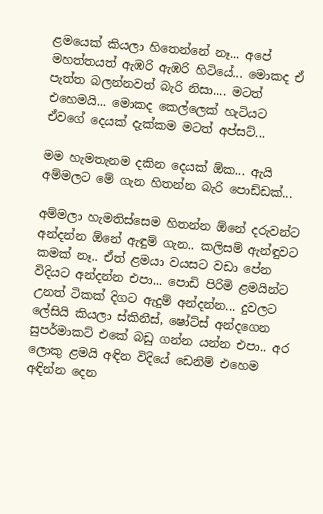ළමයෙක් කියලා හිතෙන්නේ නෑ... අපේ මහත්තයත් ඇඹරි ඇඹරි හිටියේ... මොකද ඒ පැත්ත බලන්නවත් බැරි නිසා.... මටත් එහෙමයි... මොකද කෙල්ලෙක් හැටියට ඒවගේ දෙයක් දැක්කම මටත් අප්සට්...

මම හැමතැනම දකින දෙයක් ඕක... ඇයි අම්මලට මේ ගැන හිතන්න බැරි පොඩ්ඩක්...

අම්මලා හැමතිස්සෙම හිතන්න ඕනේ දරුවන්ට අන්දන්න ඕනේ ඇඳුම් ගැන.. කලිසම් ඇන්ඳුවට කමක් නෑ.. ඒත් ළමයා වයසට වඩා පේන විදියට අන්දන්න එපා... පොඩි පිරිමි ළමයින්ට උනත් ටිකක් දිගට ඇදුම් අන්දන්න... දුවලට ලේසියි කියලා ස්කිනීස්, ෂෝට්ස් අන්දගෙන සුපර්මාකට් එකේ බඩු ගන්න යන්න එපා.. අර ලොකු ළමයි අඳින විදියේ ඩෙනිම් එහෙම අඳින්න දෙන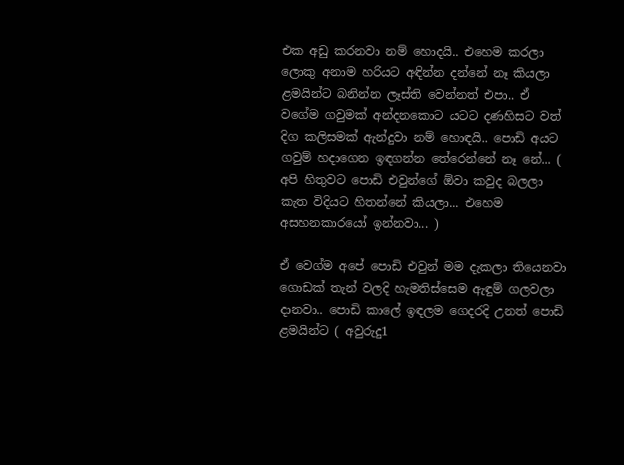එක අඩු කරනවා නම් හොදයි.. එහෙම කරලා ලොකු අනාම හරියට අඳින්න දන්නේ නෑ කියලා ළමයින්ට බනින්න ලෑස්ති වෙන්නත් එපා.. ඒ වගේම ගවුමක් අන්දනකොට යටට දණහිසට වත් දිග කලිසමක් ඇන්දුවා නම් හොඳයි.. පොඩි අයට ගවුම් හදාගෙන ඉඳගන්න තේරෙන්නේ නෑ නේ... ( අපි හිතුවට පොඩි එවුන්ගේ ඕවා කවුද බලලා කැත විදියට හිතන්නේ කියලා... එහෙම අසහනකාරයෝ ඉන්නවා... )

ඒ ව‌ෙග්ම අපේ පොඩි එවුන් මම දැකලා තියෙනවා ගොඩක් තැන් වලදි හැමතිස්සෙම ඇඳුම් ගලවලා දානවා.. පොඩි කාලේ ඉඳලම ගෙදරදි උනත් පොඩි ළමයින්ට ( අවුරුදු1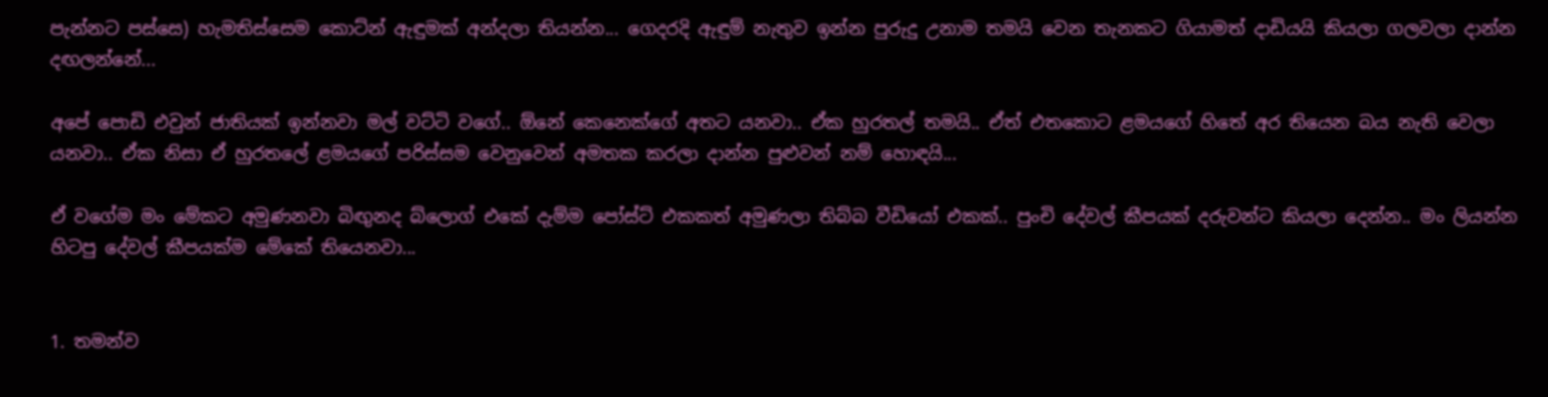පැන්නට පස්සෙ) හැමතිස්සෙම කොට්න් ඇඳුමක් අන්දලා තියන්න... ගෙදරදි ඇඳුම් නැතුව ඉන්න පුරුදු උනාම තමයි ‌වෙන තැනකට ගියාමත් දාඩියයි කියලා ගලවලා දාන්න දඟලන්නේ...

අපේ පොඩි එවුන් ජාතියක් ඉන්නවා මල් වට්ටි වගේ.. ඕනේ කෙනෙක්ගේ අතට යනවා.. ඒක හුරතල් තමයි.. ඒත් එතකොට ළමයගේ හිතේ අර තියෙන බය නැති වෙලා යනවා.. ඒක නිසා ඒ හුරතලේ ළමයගේ පරිස්සම වෙනුවෙන් අමතක කරලා දාන්න පුළුවන් නම් හොඳයි...

ඒ වගේම මං මේකට අමුණනවා බිඟුනද බ්ලොග් එකේ දැම්ම පෝස්ට් එකකත් අමුණලා තිබ්බ වීඩියෝ එකක්.. පුංචි දේවල් කීපයක් දරුවන්ට කියලා දෙන්න.. මං ලියන්න හිටපු දේවල් කීපයක්ම මේකේ තියෙනවා...


1. තමන්ව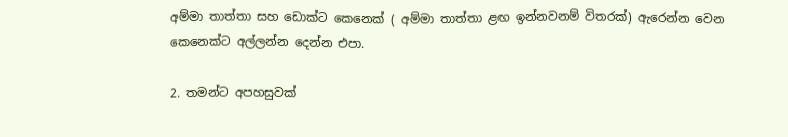අම්මා තාත්තා සහ ඩොක්ට කෙනෙක් ( අම්මා තාත්තා ළඟ ඉන්නවනම් විතරක්) ඇරෙන්න වෙන කෙනෙක්ට අල්ලන්න දෙන්න එපා.

2. තමන්ට අපහසුවක්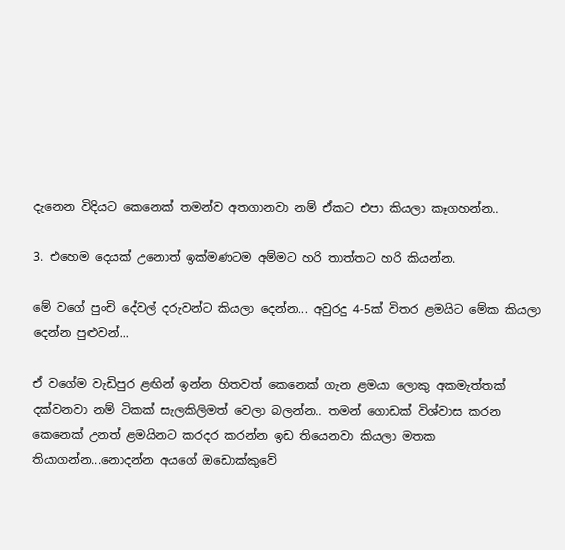දැනෙන විදියට කෙනෙක් තමන්ව අතගානවා නම් ඒකට එපා කියලා කෑගහන්න..

3. එහෙම දෙයක් උනොත් ඉක්මණටම අම්මට හරි තාත්තට හරි කියන්න.

මේ වගේ පුංචි දේවල් දරුවන්ට කියලා දෙන්න... අවුරදු 4-5ක් විතර ළමයිට මේක කියලා දෙන්න පුළුවන්...

ඒ වගේම වැඩිපුර ළඟින් ඉන්න හිතවත් කෙනෙක් ගැන ළමයා ලොකු අකමැත්තක් දක්වනවා නම් ටිකක් සැලකිලිමත් වෙලා බලන්න.. තමන් ගොඩක් විශ්වාස කරන කෙනෙක් උනත් ළමයිනට කරදර කරන්න ඉඩ තියෙනවා කියලා මතක තියාගන්න...නොදන්න අයගේ ඔඩොක්කුවේ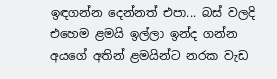ඉඳගන්න දෙන්නත් එපා... බස් වලදි එහෙම ළමයි ඉල්ලා ඉන්ද ගන්න අයගේ අතින් ළමයින්ට නරක වැඩ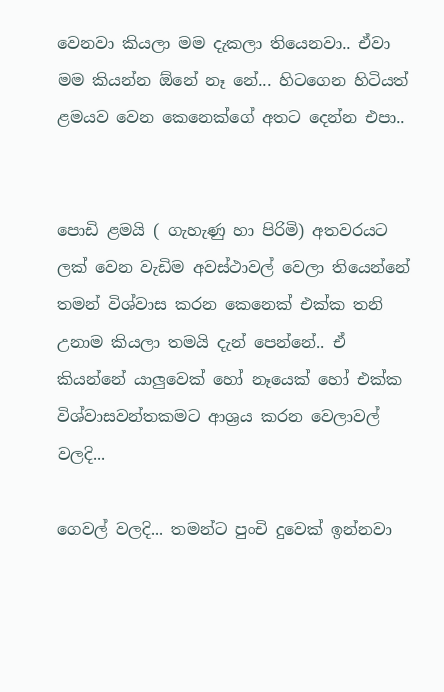වෙනවා කියලා මම දැකලා තියෙනවා.. ඒවා මම කියන්න ඕනේ නෑ නේ... හිටගෙන හිටියත් ළමයව වෙන කෙනෙක්ගේ අතට දෙන්න එපා..


පොඩි ළමයි ( ගැහැණු හා පිරිමි) අතවරයට ලක් වෙන වැඩිම අවස්ථාවල් වෙලා තියෙන්නේ තමන් විශ්වාස කරන කෙනෙක් එක්ක තනි උනාම කියලා තමයි දැන් පෙන්නේ.. ඒ කියන්නේ යාලුවෙක් හෝ නෑයෙක් හෝ එක්ක විශ්වාසවන්තකමට ආශ්‍රය කරන වෙලාවල් වලදි...

ගෙවල් වලදි... තමන්ට පුංචි දුවෙක් ඉන්නවා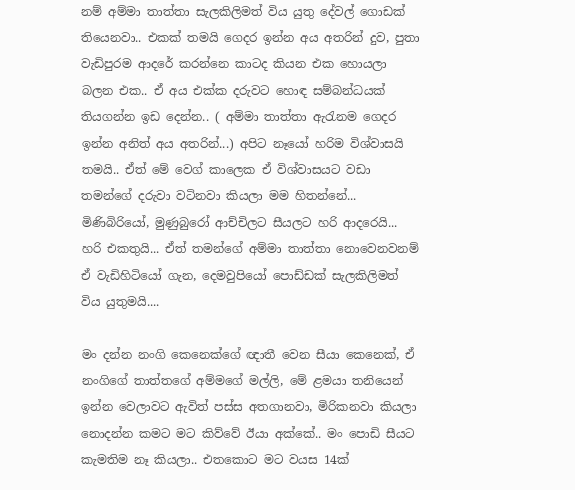නම් අම්මා තාත්තා සැලකිලිමත් විය යුතු දේවල් ගොඩක් තියෙනවා.. එකක් තමයි ගෙදර ඉන්න අය අතරින් දුව, පුතා වැඩිපුරම ආදරේ කරන්නෙ කාටද කියන එක හොයලා බලන එක.. ඒ අය එක්ක දරුවට හොඳ සම්බන්ධයක් තියගන්න ඉඩ දෙන්න.. ( අම්මා තාත්තා ඇරැනම ගෙදර ඉන්න අනිත් අය අතරින්...) අපිට නෑයෝ හරිම විශ්වාසයි තමයි.. ඒත් මේ ව‌ෙග් කාලෙක ඒ විශ්වාසයට වඩා තමන්ගේ දරුවා වටිනවා කියලා මම හිතන්නේ... මිණිබිරියෝ, මුණුබුරෝ ආච්චිලට සීයලට හරි ආදරෙයි... හරි එකතුයි... ඒත් තමන්ගේ අම්මා තාත්තා නොවෙනවනම් ඒ වැඩිහිටියෝ ගැන, දෙමවුපියෝ පොඩ්ඩක් සැලකිලිමත් විය යුතුමයි....

මං දන්න නංගි කෙනෙක්ගේ ඥාතී වෙන සීයා කෙනෙක්, ඒ නංගිගේ තාත්තගේ අම්මගේ මල්ලි, මේ ළමයා තනියෙන් ඉන්න වෙලාවට ඇවිත් පස්ස අතගානවා, මිරිකනවා කියලා නොදන්න කමට මට කිව්වේ ඊයා අක්කේ.. මං පොඩි සීයට කැමතිම නෑ කියලා.. එතකොට මට වයස 14ක්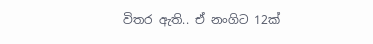විතර ඇති.. ඒ නංගිට 12ක්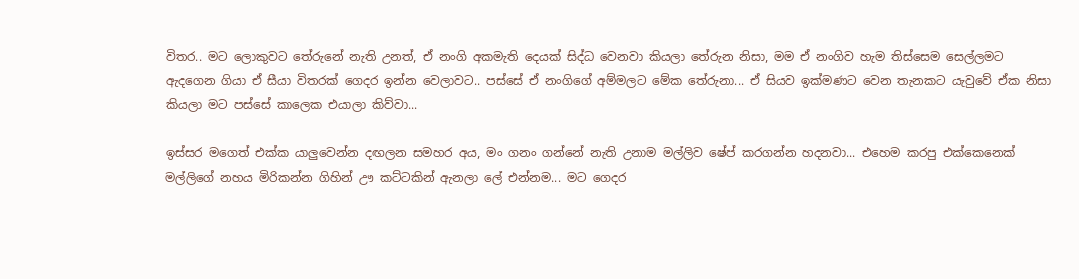විතර.. මට ලොකුවට තේරුනේ නැති උනත්, ඒ නංගි අකමැති දෙයක් සිද්ධ වෙනවා කියලා තේරුන නිසා, මම ඒ නංගිව හැම තිස්සෙම සෙල්ලමට ඇදගෙන ගියා ඒ සීයා විතරක් ගෙදර ඉන්න වෙලාවට.. පස්සේ ඒ නංගිගේ අම්මලට මේක තේරුනා... ඒ සියව ඉක්මණට වෙන තැනකට යැවුවේ ඒක නිසා කියලා මට පස්සේ කාලෙක එයාලා කිව්වා...

ඉස්සර මගෙත් එක්ක යාලුවෙන්න දඟලන සමහර අය, මං ගනං ගන්නේ නැති උනාම මල්ලිව ෂේප් කරගන්න හදනවා... එහෙම කරපු එක්කෙනෙක් මල්ලිගේ නහය මිරිකන්න ගිහින් ඌ කට්ටකින් ඇනලා ලේ එන්නම... මට ගෙදර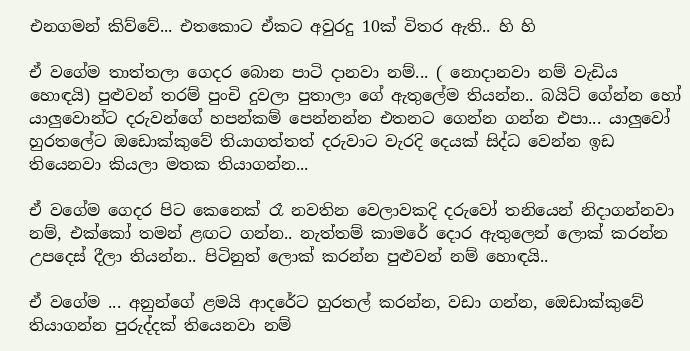එනගමන් කිව්වේ... එතකොට ඒකට අවුරදු 10ක් විතර ඇති.. හි හි

ඒ වගේම තාත්තලා ගෙදර බොන පාටි දානවා නම්... ( නොදානවා නම් වැඩිය හොඳයි) පුළුවන් තරම් පුංචි දුවලා පුතාලා ගේ ඇතුලේම තියන්න.. බයිට් ගේන්න හෝ යාලුවොන්ට දරුවන්ගේ හපන්කම් පෙන්නන්න එතනට ගෙන්න ගන්න එපා... යාලුවෝ හුරතලේට ඔඩොක්කුවේ තියාගත්තත් දරුවාට වැරදි දෙයක් සිද්ධ වෙන්න ඉඩ තියෙනවා කියලා මතක තියාගන්න...

ඒ වගේම ගෙදර පිට කෙනෙක් රෑ නවතින වෙලාවකදි දරුවෝ තනියෙන් නිදාගන්නවා නම්, එක්කෝ තමන් ළඟට ගන්න.. නැත්තම් කාමරේ දොර ඇතුලෙන් ලොක් කරන්න උපදෙස් දීලා තියන්න.. පිටිනුත් ලොක් කරන්න පුළුවන් නම් හොඳයි..

ඒ ව‌ගේම ... අනුන්ගේ ළමයි ආදරේට හුරතල් කරන්න, වඩා ගන්න, ඔ‌ෙඩාක්කුවේ තියාගන්න පුරුද්දක් තියෙනවා නම්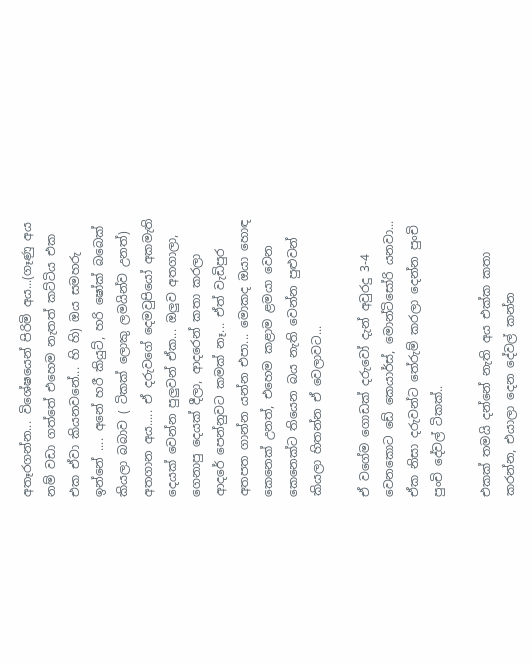අතෑරගන්න... විශේෂයෙන් පිරිමි අය...(ගෑණු අය නම් වඩා ගත්තේ එහෙම නැතත් කට්ටිය එක එක ඒවා කියනවනේ... හි හි) ඔය සමහරු ඉන්නේ .... අනේ හරී කියුට්, හරි ෂෝක් බබෙක් කියලා බබාව ( ටිකක් ලොකු ලමයින්ව උනත්) අතගාන අය..... ඒ දරුවගේ දෙමවුපියෝ අකමැති දෙයක් වෙන්න පුලුවන් ඒක... ඔලුව අතගාලා, ගෙනාපු දෙයක් දීලා, ආදරෙන් කතා කරලා ආදරේ පෙන්නුවට කමක් නෑ... ඒත් වැඩිපුර අතපත ගාන්න යන්න එපා... මොකද ඔයා හොඳ කෙනෙක් උනත්, එහෙම කළාම ළමයා වෙන කෙනෙක්ට තියෙන බය නැති වෙන්න පුළුවන් කියලා හිතන්න ඒ වෙලාවට...

ඒ වගේම ‌ගොඩක් දරුවෝ දැන් අවුරදු 3-4 වෙනකොට ඩේ කෙයාර්ස්, මොන්ටිසෝරි යනවා... ඒක නිසා දරුවන්ට තේරුම් කරලා දෙන්න පුංචි පුංචි දේවල් ටිකක්..

එකක් තමයි දන්නේ නැති අය එක්ක කතා කරන්න, එයාලා දෙන දේවල් කන්න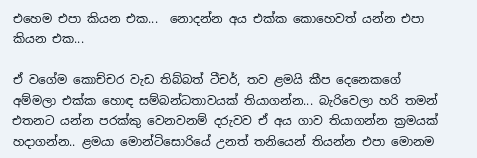එහෙම එපා කියන එක...  නොදන්න අය එක්ක කොහෙවත් යන්න එපා කියන එක...

ඒ වගේම කොච්චර වැඩ තිබ්බත් ටීචර්, තව ළමයි කීප දෙනෙකගේ අම්මලා එක්ක හොඳ සම්බන්ධතාවයක් තියාගන්න... බැරිවෙලා හරි තමන් එතනට යන්න පරක්කු වෙනවනම් දරුවව ඒ අය ගාව තියාගන්න ක්‍රමයක් හදාගන්න.. ළමයා මොන්ටිසොරියේ උනත් තනියෙන් තියන්න එපා මොනම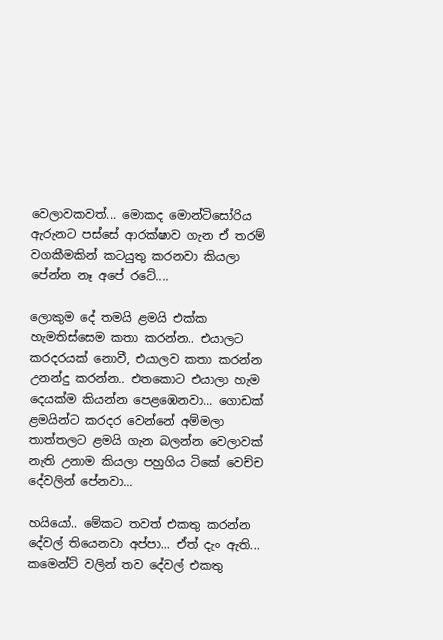වෙලාවකවත්... මොකද මොන්ටිසෝරිය ඇරුනට පස්සේ ආරක්ෂාව ගැන ඒ තරම් වගකීමකින් කටයුතු කරනවා කියලා පේන්න නෑ අපේ රටේ....

ලොකුම දේ තමයි ළමයි එක්ක හැමතිස්සෙම කතා කරන්න.. එයාලට කරදරයක් නොවී, එයාලව කතා කරන්න උනන්දු කරන්න.. එතකොට එයාලා හැම දෙයක්ම කියන්න පෙළඹෙනවා... ගොඩක් ළමයින්ට කරදර වෙන්නේ අම්මලා තාත්තලට ළමයි ගැන බලන්න වෙලාවක් නැති උනාම කියලා පහුගිය ටිකේ වෙච්ච දේවලින් පේනවා...

හයියෝ.. මේකට තවත් එකතු කරන්න දේවල් තියෙනවා අප්පා... ඒත් දැං ඇති... කමෙන්ට් වලින් තව දේවල් එකතු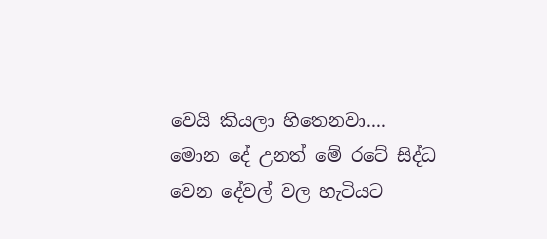වෙයි කියලා හිතෙනවා.... මොන දේ උනත් මේ රටේ සිද්ධ වෙන දේවල් වල හැටියට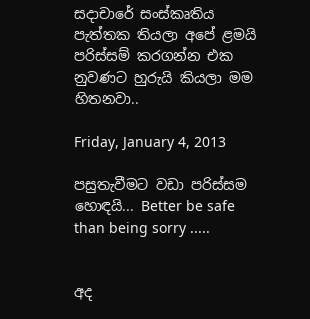සදාචාරේ සංස්කෘතිය පැත්තක තියලා අපේ ළමයි පරිස්සම් කරගන්න එක නුවණට හුරුයි කියලා මම හිතනවා..

Friday, January 4, 2013

පසුතැවීමට වඩා පරිස්සම හොඳයි... Better be safe than being sorry .....


අද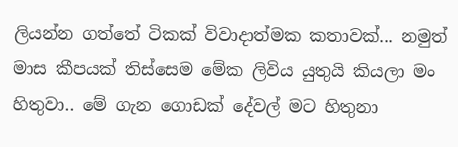ලියන්න ගත්තේ ටිකක් විවාදාත්මක කතාවක්... නමුත් මාස කීපයක් තිස්සෙම මේක ලිවිය යුතුයි කියලා මං හිතුවා.. මේ ගැන ගොඩක් දේවල් මට හිතුනා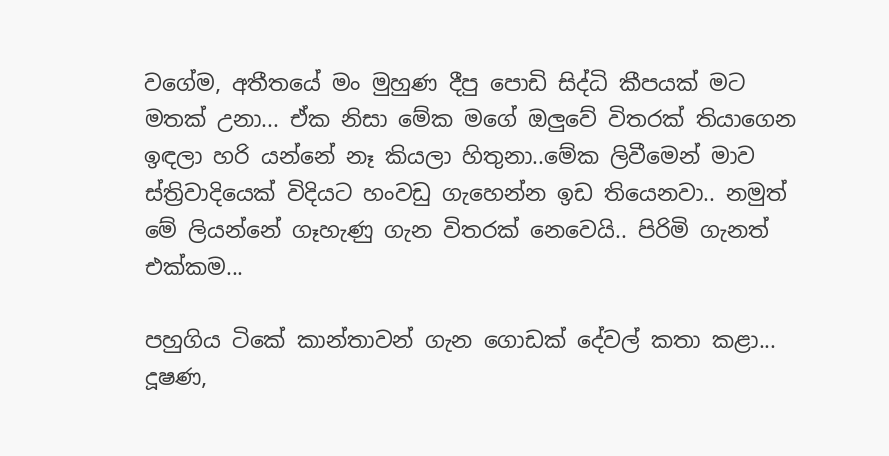වගේම, අතීතයේ මං මුහුණ දීපු පොඩි සිද්ධි කීපයක් මට මතක් උනා... ඒක නිසා මේක මගේ ඔලුවේ විතරක් තියාගෙන ඉඳලා හරි යන්නේ නෑ කියලා හිතුනා..මේක ලිවීමෙන් මාව ස්ත්‍රිවාදියෙක් විදියට හංවඩු ගැහෙන්න ඉඩ තියෙනවා.. නමුත් මේ ලියන්නේ ගෑහැණු ගැන විතරක් නෙවෙයි.. පිරිමි ගැනත් එක්කම...

පහුගිය ටිකේ කාන්තාවන් ගැන ගොඩක් දේවල් කතා කළා... දූෂණ,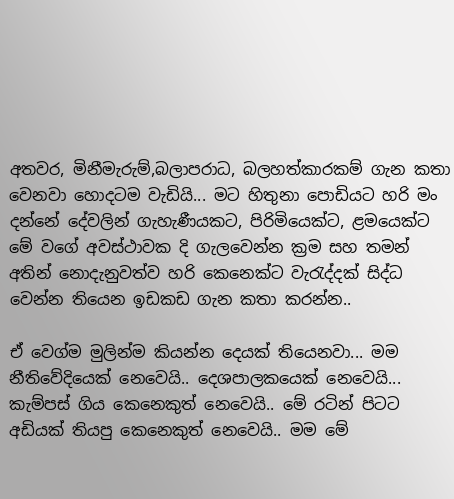අතවර, මිනීමැරුම්,බලාපරාධ, බලහත්කාරකම් ගැන කතා වෙනවා හොදටම වැඩියි... මට හිතුනා පොඩියට හරි මං දන්නේ දේවලින් ගැහැණීයකට, පිරිමියෙක්ට, ළමයෙක්ට මේ වගේ අවස්ථාවක දි ගැලවෙන්න ක්‍රම සහ තමන් අතින් නොදැනුවත්ව හරි කෙනෙක්ට වැරැද්දක් සිද්ධ වෙන්න තියෙන ඉඩකඩ ගැන කතා කරන්න..

ඒ ව‌ෙග්ම මුලින්ම කියන්න දෙයක් තියෙනවා... මම නීතිවේදියෙක් නෙවෙයි.. දෙශපාලකයෙක් නෙවෙයි... කැම්පස් ගිය කෙනෙකුත් නෙවෙයි.. මේ රටින් පිටට අඩියක් තියපු කෙනෙකුත් නෙවෙයි.. මම මේ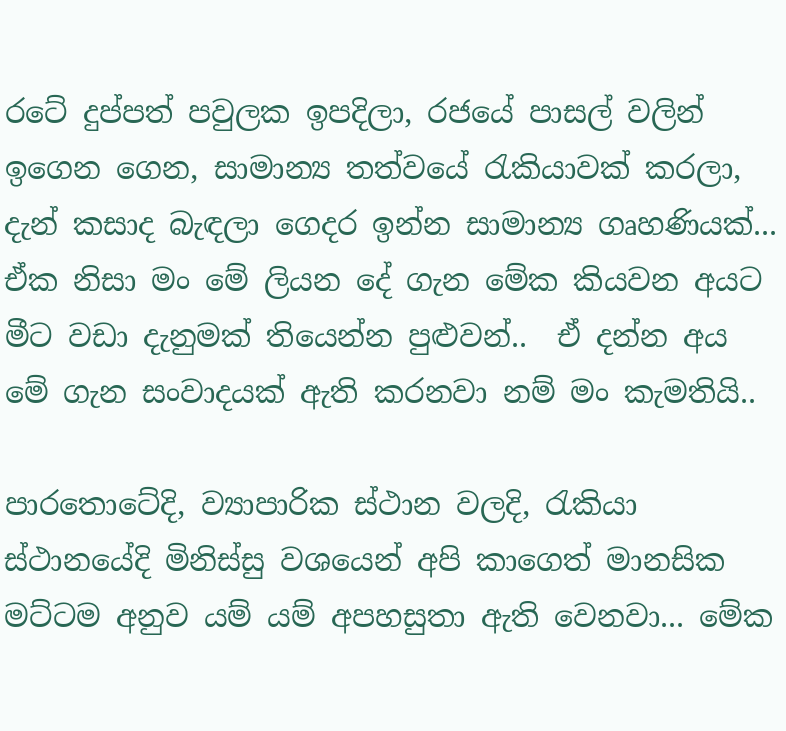රටේ දුප්පත් පවුලක ඉපදිලා, රජයේ පාසල් වලින් ඉගෙන ගෙන, සාමාන්‍ය තත්වයේ රැකියාවක් කරලා, දැන් කසාද බැඳලා ගෙදර ඉන්න සාමාන්‍ය ගෘහණියක්... ඒක නිසා මං මේ ලියන දේ ගැන මේක කියවන අයට මීට වඩා දැනුමක් තියෙන්න පුළුවන්..  ඒ දන්න අය මේ ගැන සංවාදයක් ඇති කරනවා නම් මං කැමතියි..

පාරතොටේදි, ව්‍යාපාරික ස්ථාන වලදි, රැකියා ස්ථානයේදි මිනිස්සු වශයෙන් අපි කාගෙත් මානසික මට්ටම අනුව යම් යම් අපහසුතා ඇති වෙනවා... මේක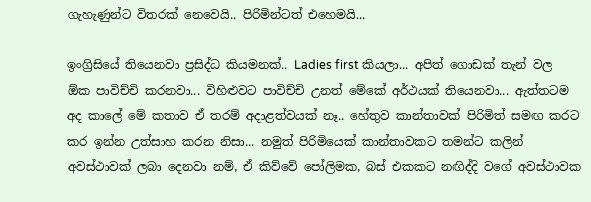ගැහැණුන්ට විතරක් නෙවෙයි.. පිරිමින්ටත් එහෙමයි...

ඉංග්‍රිසියේ තියෙනවා ප්‍රසිද්ධ කියමනක්.. Ladies first කියලා... අපිත් ගොඩක් තැන් වල ඕක පාවිච්චි කරනවා... විහිළුවට පාවිච්චි උනත් මේකේ අර්ථයක් තියෙනවා... ඇත්තටම අද කාලේ මේ කතාව ඒ තරම් අදාළත්වයක් නෑ.. හේතුව කාන්තාවක් පිරිමිත් සමඟ කරට කර ඉන්න උත්සාහ කරන නිසා... නමුත් පිරිමියෙක් කාන්තාවකට තමන්ට කලින් අවස්ථාවක් ලබා දෙනවා නම්, ඒ කිව්වේ පෝලිමක, බස් එකකට නඟිද්දි වගේ අවස්ථාවක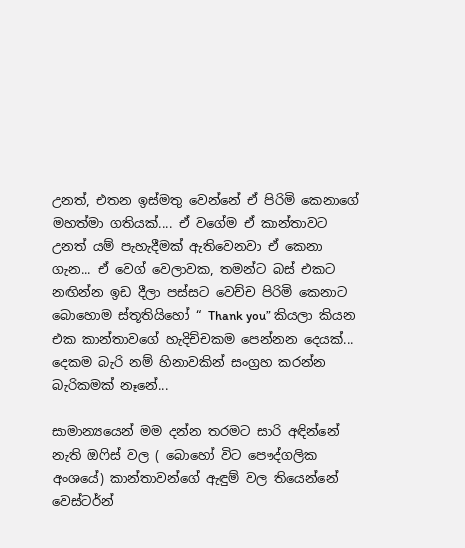උනත්, එතන ඉස්මතු වෙන්නේ ඒ පිරිමි කෙනාගේ මහත්මා ගතියක්.... ඒ වගේම ඒ කාන්තාවට උනත් යම් පැහැදීමක් ඇතිවෙනවා ඒ කෙනා ගැන... ඒ ව‌ෙග් වෙලාවක, තමන්ට බස් එකට නඟින්න ඉඩ දීලා පස්සට වෙච්ච පිරිමි කෙනාට බොහොම ස්තූතියිහෝ “ Thank you” කියලා කියන එක කාන්තාවගේ හැදිච්චකම පෙන්නන දෙයක්... දෙකම බැරි නම් හිනාවකින් සංග්‍රහ කරන්න බැරිකමක් නෑනේ...

සාමාන්‍යයෙන් මම දන්න තරමට සාරි අඳින්නේ නැති ඔෆිස් වල ( බොහෝ විට පෞද්ගලික අංශයේ) කාන්තාවන්ගේ ඇඳුම් වල තියෙන්නේ වෙස්ටර්න්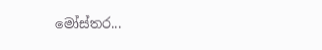මෝස්තර...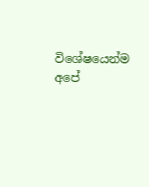විශේෂයෙන්ම අපේ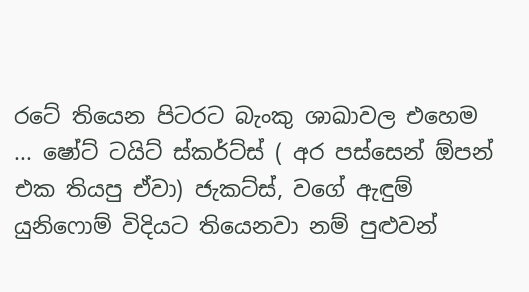රටේ තියෙන පිටරට බැංකු ශාඛාවල එහෙම ... ෂෝට් ටයිට් ස්කර්ට්ස් ( අර පස්සෙන් ඕපන් එක තියපු ඒවා) ජැකට්ස්, වගේ ඇඳුම් යුනිෆොම් විදියට තියෙනවා නම් පුළුවන්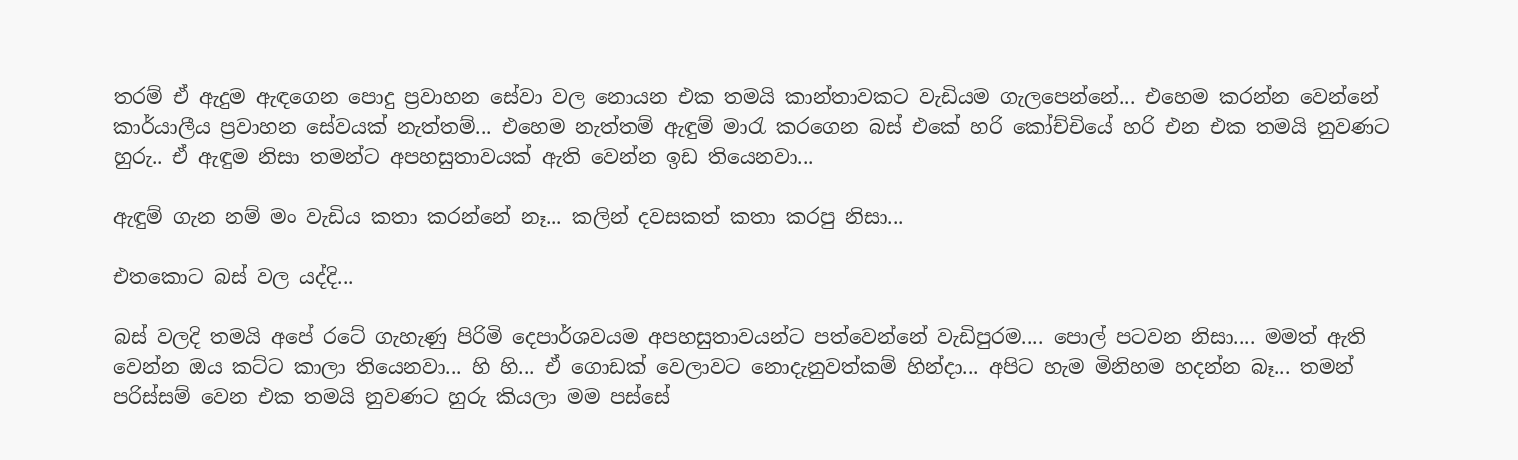තරම් ඒ ඇදුම ඇඳගෙන පොදු ප්‍රවාහන සේවා වල නොයන එක තමයි කාන්තාවකට වැඩියම ගැලපෙන්නේ... එහෙම කරන්න වෙන්නේ කාර්යාලීය ප්‍රවාහන සේවයක් නැත්තම්... එහෙම නැත්තම් ඇඳුම් මාරැ කරගෙන බස් එකේ හරි කෝච්චියේ හරි එන එක තමයි නුවණට හුරු.. ඒ ඇඳුම නිසා තමන්ට අපහසුතාවයක් ඇති වෙන්න ඉඩ තියෙනවා...

ඇඳුම් ගැන නම් මං වැඩිය කතා කරන්නේ නෑ... කලින් දවසකත් කතා කරපු නිසා...

එතකොට බස් වල යද්දි...

බස් වලදි තමයි අපේ රටේ ගැහැණු පිරිමි දෙපාර්ශවයම අපහසුතාවයන්ට පත්වෙන්නේ වැඩිපුරම.... පොල් පටවන නිසා.... මමත් ඇති වෙන්න ඔය කට්ට කාලා තියෙනවා... හි හි... ඒ ගොඩක් වෙලාවට නොදැනුවත්කම් හින්දා... අපිට හැම මිනිහම හදන්න බෑ... තමන් පරිස්සම් වෙන එක තමයි නුවණට හුරු කියලා මම පස්සේ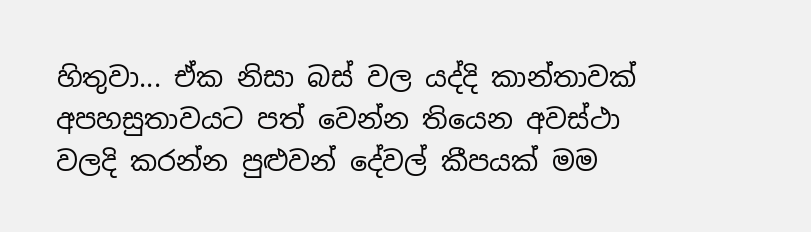හිතුවා... ඒක නිසා බස් වල යද්දි කාන්තාවක් අපහසුතාවයට පත් වෙන්න තියෙන අවස්ථා වලදි කරන්න පුළුවන් දේවල් කීපයක් මම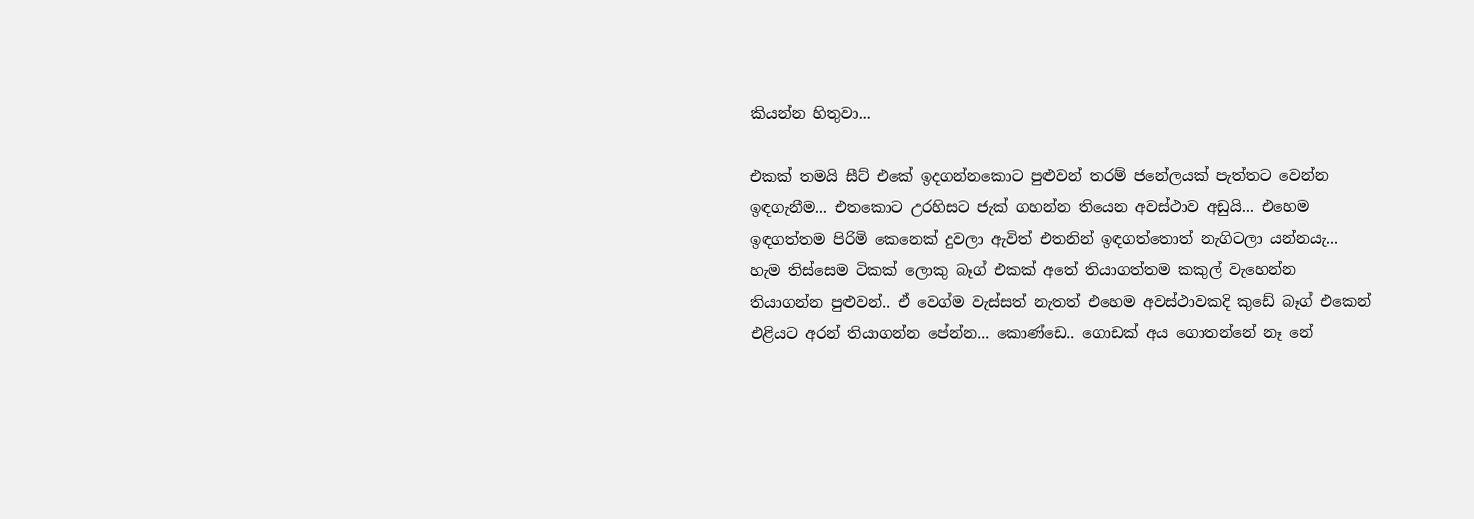කියන්න හිතුවා...

එකක් තමයි සීට් එකේ ඉදගන්නකොට පුළුවන් තරම් ජනේලයක් පැත්තට වෙන්න ඉඳගැනීම... එතකොට උරහිසට ජැක් ගහන්න තියෙන අවස්ථාව අඩුයි... එහෙම ඉඳගත්තම පිරිමි කෙනෙක් දුවලා ඇවිත් එතනින් ඉඳගත්තොත් නැගිටලා යන්නයැ... හැම තිස්සෙම ටිකක් ලොකු බෑග් එකක් අතේ තියාගත්තම කකුල් වැහෙන්න තියාගන්න පුළුවන්.. ඒ ව‌ෙග්ම වැස්සත් නැතත් එහෙම අවස්ථාවකදි කුඩේ බෑග් එකෙන් එළියට අරන් තියාගන්න පේන්න... කොණ්ඩෙ.. ගොඩක් අය ගොතන්නේ නෑ නේ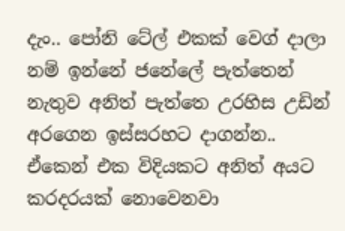දැං.. පෝනි ටේල් එකක් ව‌ෙග් දාලා නම් ඉන්නේ ජනේලේ පැත්තෙන් නැතුව අනිත් පැත්තෙ උරහිස උඩින් අරගෙන ඉස්සරහට දාගන්න.. ඒකෙන් එක විදියකට අනිත් අයට කරදරයක් නොවෙනවා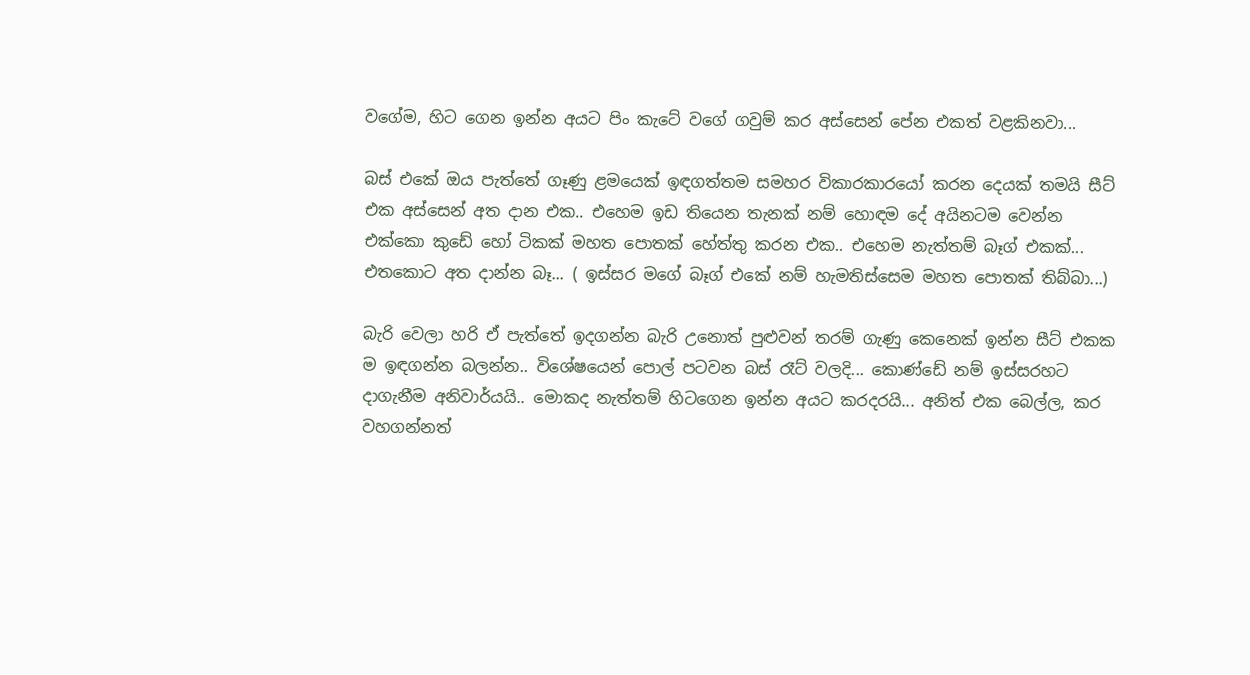වගේම, හිට ගෙන ඉන්න අයට පිං කැටේ වගේ ගවුම් කර අස්සෙන් පේන එකත් වළකිනවා...

බස් එකේ ඔය පැත්තේ ගෑණු ළමයෙක් ඉඳගත්තම සමහර විකාරකාරයෝ කරන දෙයක් තමයි සීට් එක අස්සෙන් අත දාන එක.. එහෙම ඉඩ තියෙන තැනක් නම් හොඳම දේ අයිනටම වෙන්න එක්කො කුඩේ ‌හෝ ටිකක් මහත පොතක් හේත්තු කරන එක.. එහෙම නැත්තම් බෑග් එකක්... එතකොට අත දාන්න බෑ... ( ඉස්සර මගේ බෑග් එකේ නම් හැමතිස්සෙම මහත පොතක් තිබ්බා...)

බැරි වෙලා හරි ඒ පැත්‌තේ ඉදගන්න බැරි උනොත් පුළුවන් තරම් ගැණු කෙනෙක් ඉන්න සීට් එකක ම ඉඳගන්න බලන්න.. විශේෂයෙන් පොල් පටවන බස් රෑට් වලදි... කොණ්ඩේ නම් ඉස්සරහට දාගැනීම අනිවාර්යයි.. මොකද නැත්තම් හිටගෙන ඉන්න අයට කරදරයි... අනිත් එක ‌බෙල්ල, කර වහගන්නත්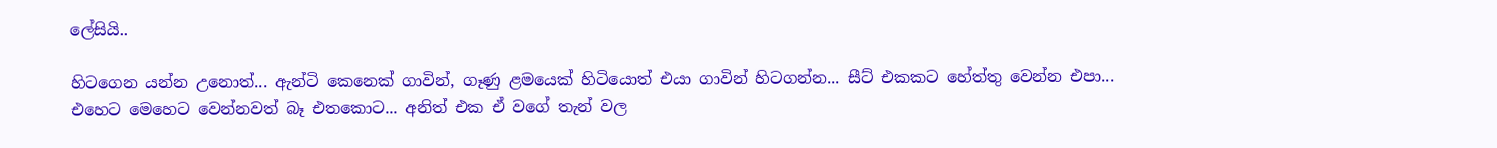ලේසියි..

හිටගෙන යන්න උනොත්... ඇන්ටි කෙනෙක් ගාවින්, ගෑණු ළමයෙක් හිටියොත් එයා ගාවින් හිටගන්න... සීට් එකකට හේත්තු වෙන්න එපා... එහෙට මෙහෙට වෙන්නවත් බෑ එතකොට... අනිත් එක ඒ වගේ තැන් වල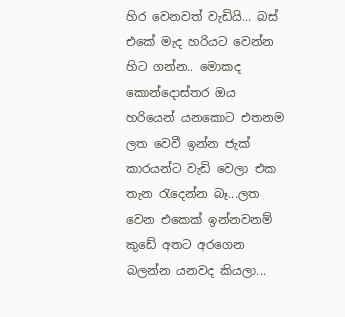හිර වෙනවත් වැඩියි... බස් එකේ මැද හරියට වෙන්න හිට ගන්න.. මොකද කොන්දොස්තර ඔය හරියෙන් යනකොට එතනම ලත වෙවී ඉන්න ජැක් කාරයන්ට වැඩි වෙලා එක තැන රැදෙන්න බෑ...ලත වෙන එකෙක් ඉන්නවනම් කුඩේ අතට අරගෙන බලන්න යනවද කියලා...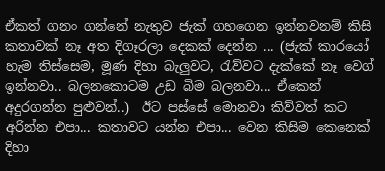ඒකත් ගනං ගන්නේ නැතුව ජැක් ගහගෙන ඉන්නවනම් කිසි කතාවක් නෑ අත දිගෑරලා දෙකක් දෙන්න ... (ජැක් කාරයෝ හැම තිස්සෙම, මූණ දිහා බැලුවට, රැව්වට දැක්කේ නෑ ව‌ෙග් ඉන්නවා.. බලනකොටම උඩ බිම බලනවා... ඒකෙන් අදුරගන්න පුළුවන්..)  ඊට පස්සේ මොනවා කිව්වත් කට අරින්න එපා... කතාවට යන්න එපා... වෙන කිසිම කෙනෙක් දිහා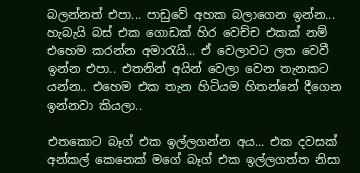බලන්නත් එපා... පාඩුවේ අහක බලාගෙන ඉන්න... හැබැයි බස් එක ගොඩක් හිර වෙච්ච එකක් නම් එහෙම කරන්න අමාරැයි... ඒ වෙලාවට ලත වෙවී ඉන්න එපා.. එතනින් අයින් වෙලා වෙන තැනකට යන්න.. එහෙම එක තැන හිටියම හිතන්නේ දීගෙන ඉන්නවා කියලා..

එතකොට බෑග් එක ඉල්ලගන්න අය... එක දවසක් අන්කල් කෙනෙක් මගේ බෑග් එක ඉල්ලගත්ත නිසා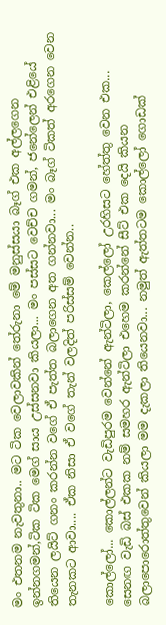මං එතනම නැවතුනා.. මට ටික වෙලාවකින් තේරුනා මේ මනුස්සයා බෑග් එක අල්ලගෙන ඉන්නගමන්,ටික ටික ම‌ෙග් සාය උස්සනවා කියලා... මං පස්සට වෙච්ච ගමන්, ජනේලෙන් එළියේ තියෙන ලයිට් ගනං කරන්න වගේ ඒ පැත්ත බලාගෙන අත ගන්නවා... මං බෑග් ටිකත් අරගෙන වෙන තැනකට ආවා.... ඒක නිසා ඒ වගේ තැන් වලදිත් පරිස්සම් වෙන්න..

කොල්ලෝ... කොල්ලන්ට වැඩිපුරම වෙන්නේ ඇන්ටිලා, කෙල්ලෝ උරහිසට හේත්තු වෙන එක... සෙනඟ වැඩි බස් එකක නම් සමහර ඇන්ටිලා එහෙම කරන්නේ සීට් එක දෙයි කියන බලාපොරොත්තුවෙන් කියලා මම දැකලා තියෙනවා... නමුත් ඇත්තටම කොල්ලෝ ගොඩක්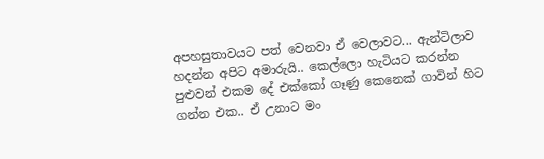අපහසුතාවයට පත් වෙනවා ඒ වෙලාවට... ඇන්ටිලාව හදන්න අපිට අමාරුයි.. කෙල්ලො හැටියට කරන්න පුළුවන් එකම දේ එක්කෝ ගෑණු කෙනෙක් ගාවින් හිට ගන්න එක.. ඒ උනාට මං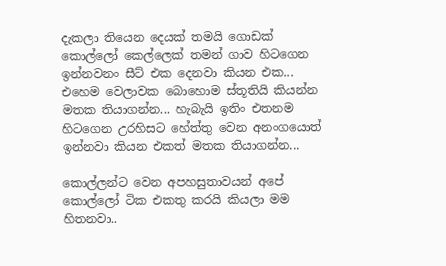දැකලා තියෙන දෙයක් තමයි ගොඩක් කොල්ලෝ කෙල්ලෙක් තමන් ගාව හිටගෙන ඉන්නවනං සීට් එක දෙනවා කියන එක... එහෙම වෙලාවක බොහොම ස්තූතියි කියන්න මතක තියාගන්න... හැබැයි ඉතිං එතනම හිටගෙන උරහිසට හේත්තු වෙන අනංගයොත් ඉන්නවා කියන එකත් මතක තියාගන්න...

කොල්ලන්ට වෙන අපහසුතාවයන් අපේ කොල්ලෝ ටික එකතු කරයි කියලා මම හිතනවා..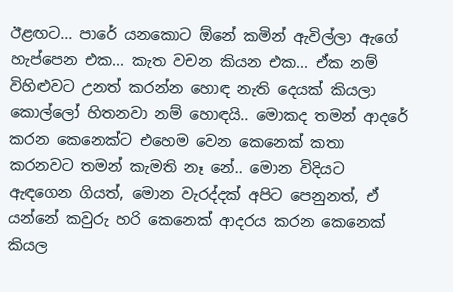ඊළඟට... පාරේ යනකොට ඕනේ කමින් ඇවිල්ලා ඇගේ හැප්පෙන එක... කැත වචන කියන එක... ඒක නම් විහිළුවට උනත් කරන්න හොඳ නැති දෙයක් කියලා කොල්ලෝ හිතනවා නම් හොඳයි.. මොකද තමන් ආදරේ කරන කෙනෙක්ට එහෙම වෙන කෙනෙක් කතා කරනවට තමන් කැමති නෑ නේ.. මොන විදියට ඇඳගෙන ගියත්, මොන වැරද්දක් අපිට පෙනුනත්, ඒ යන්නේ කවුරු හරි කෙනෙක් ආදරය කරන කෙනෙක් කියල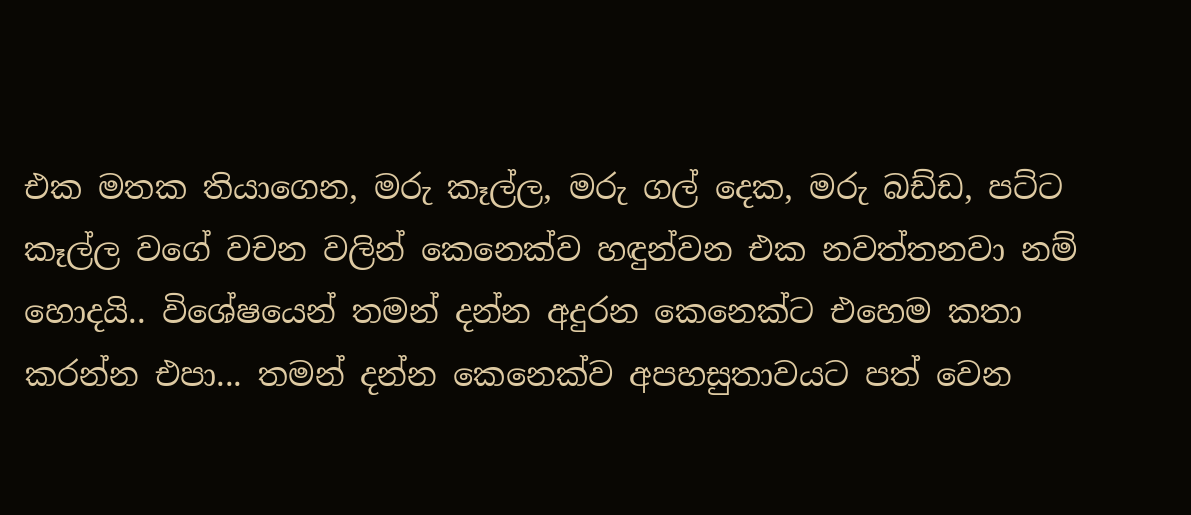එක මතක තියාගෙන, මරු කෑල්ල, මරු ගල් දෙක, මරු බඩ්ඩ, පට්ට කෑල්ල වගේ වචන වලින් කෙනෙක්ව හඳුන්වන එක නවත්තනවා නම් හොදයි.. විශේෂයෙන් තමන් දන්න අදුරන කෙනෙක්ට එහෙම කතා කරන්න එපා... තමන් දන්න කෙනෙක්ව අපහසුතාවයට පත් වෙන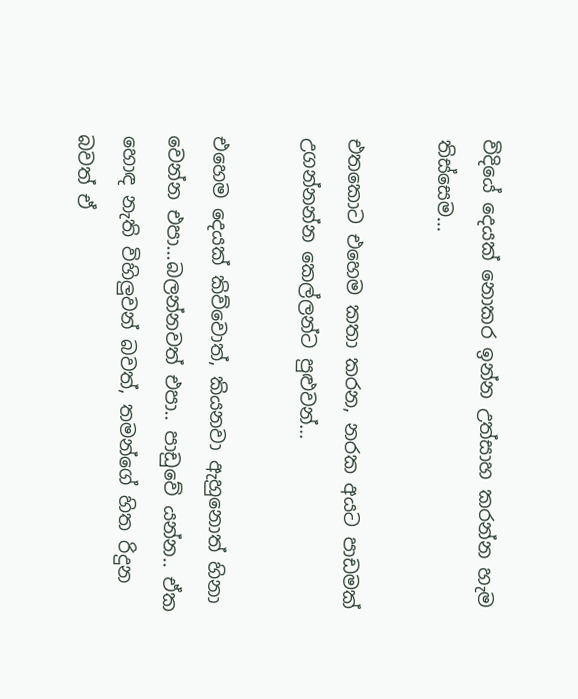විදියේ දෙයක් නොකර ඉන්න උත්සාහ කරන්න හැම තිස්සෙම...

එතකොට එහෙම කතා කරන, නරක අයට පාඩමක් උගන්නන්න කෙල්ලන්ට පුළුවන්...

එහෙම දෙයක් කිව්වොත්, කියනවා ඇහුනොත් හිනා වෙන්න එපා...බලන්නවත් එපා.. පාඩුවේ යන්න.. ඒක හොඳ නැති විහිලුවන් බවත්, තමන්ගේ හිත රිදුන බවත් ඒ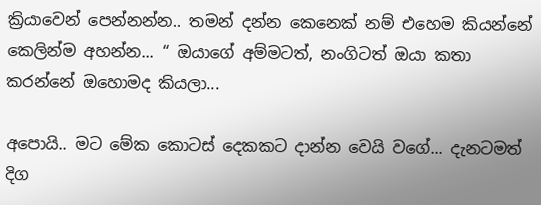ක්‍රියාවෙන් පෙන්නන්න.. තමන් දන්න කෙනෙක් නම් එහෙම කියන්නේ කෙලින්ම අහන්න... “ ඔයාගේ අම්මටත්, නංගිටත් ඔයා කතා කරන්නේ ඔහොමද කියලා...

අපොයි.. මට මේක කොටස් දෙකකට දාන්න වෙයි වගේ... දැනටමත් දිග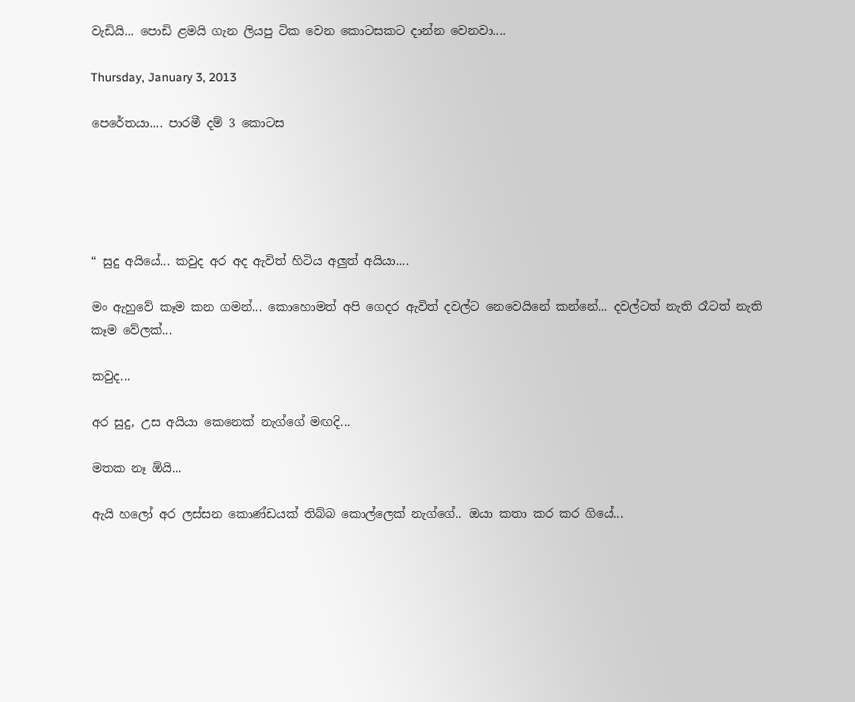වැඩියි... පොඩි ළමයි ගැන ලියපු ටික වෙන කොටසකට දාන්න වෙනවා....

Thursday, January 3, 2013

පෙරේතයා.... පාරමී දම් 3 කොටස





“ සුදු අයියේ... කවුද අර අද ඇවිත් හිටිය අලුත් අයියා....

මං ඇහුවේ කෑම කන ගමන්... කොහොමත් අපි ගෙදර ඇවිත් දවල්ට නෙවෙයිනේ කන්නේ... දවල්ටත් නැති රෑටත් නැති කෑම වේලක්...

කවුද...

අර සුදු, උස අයියා කෙනෙක් නැග්ගේ මඟදි...

මතක නෑ ඕයි...

ඇයි හලෝ අර ලස්සන කොණ්ඩයක් තිබ්බ කොල්ලෙක් නැග්ගේ.. ඔයා කතා කර කර ගියේ...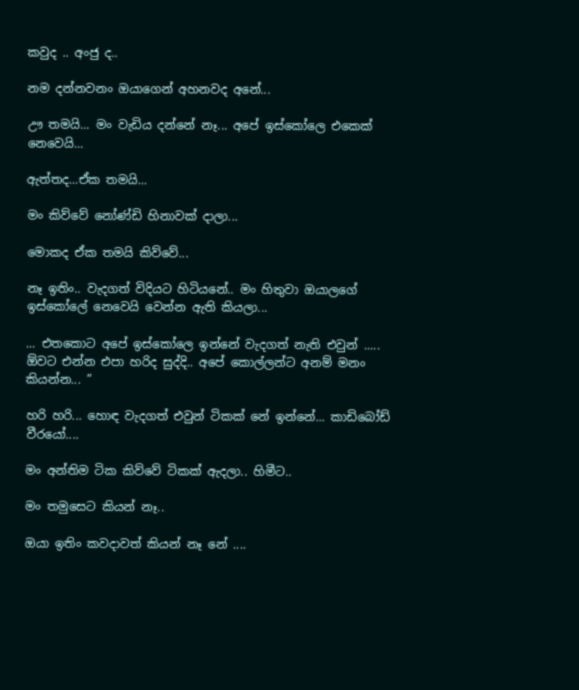කවුද .. අංජු ද..

නම දන්නවනං ඔයාගෙන් අහනවද අනේ...

ඌ තමයි... මං වැඩිය දන්නේ නෑ... අපේ ඉස්කෝලෙ එකෙක් නෙවෙයි...

ඇත්තද...ඒක තමයි...

මං කිව්වේ නෝණ්ඩි හිනාවක් දාලා...

මොකද ඒක තමයි කිව්වේ...

නෑ ඉතිං.. වැදගත් විදියට හිටියනේ.. මං හිතුවා ඔයාලගේ ඉස්කෝලේ නෙවෙයි වෙන්න ඇති කියලා...

... එතකොට අපේ ඉස්කෝලෙ ඉන්නේ වැදගත් නැති එවුන් ..... ඕවට එන්න එපා හරිද සුද්දි.. අපේ කොල්ලන්ට අනම් මනං කියන්න... ”

හරි හරි... හොඳ වැදගත් එවුන් ටිකක් නේ ඉන්නේ... කාඩිබෝඩ් වීරයෝ....

මං අන්තිම ටික කිව්වේ ටිකක් ඇදලා.. හිමීට..

මං තමුසෙට කියන් නෑ..

ඔයා ඉතිං කවදාවත් කියන් නෑ නේ ....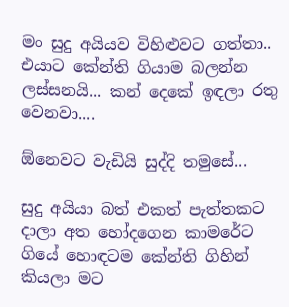මං සුදු අයියව විහිළුවට ගත්තා.. එයාට කේන්ති ගියාම බලන්න ලස්සනයි... කන් දෙකේ ඉඳලා රතු වෙනවා....

ඕනෙවට වැඩියි සුද්දි තමුසේ...

සුදු අයියා බත් එකත් පැත්තකට දාලා අත හෝදගෙන කාමරේට ගියේ හොඳටම කේන්ති ගිහින් කියලා මට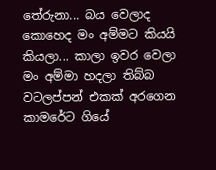තේරුනා... බය වෙලාද කොහෙද මං අම්මට කියයි කියලා... කාලා ඉවර වෙලා මං අම්මා හදලා තිබ්බ වටලප්පන් එකක් අරගෙන කාමරේට ගියේ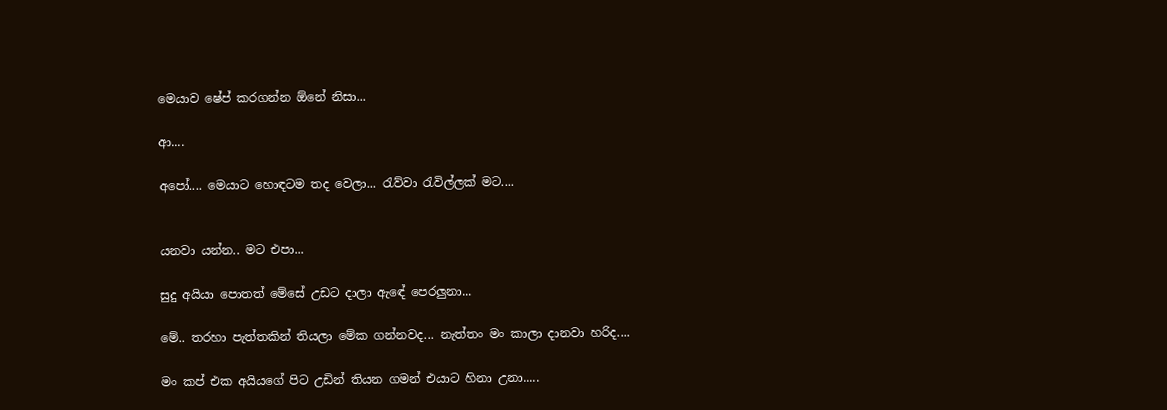මෙයාව ෂේප් කරගන්න ඕනේ නිසා...

ආ....

අපෝ.... මෙයාට හොඳටම තද වෙලා... රැව්වා රැවිල්ලක් මට....


යනවා යන්න.. මට එපා...

සුදු අයියා පොතත් මේසේ උඩට දාලා ඇඳේ පෙරලුනා...

මේ.. තරහා පැත්තකින් තියලා මේක ගන්නවද... නැත්තං මං කාලා දානවා හරිද....

මං කප් එක අයියගේ පිට උඩින් තියන ගමන් එයාට හිනා උනා.....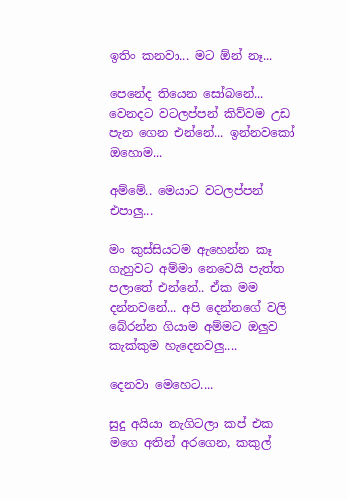ඉතිං කනවා... මට ඕන් නෑ...

පෙනේද තියෙන සෝබනේ... වෙනදට වටලප්පන් කිව්වම උඩ පැන ගෙන එන්නේ... ඉන්නවකෝ ඔහොම...

අම්මේ.. මෙයාට වටලප්පන් එපාලු...

මං කුස්සියටම ඇහෙන්න කෑ ගැහුවට අම්මා නෙවෙයි පැත්ත පලාතේ එන්නේ.. ඒක මම දන්නවනේ... අපි දෙන්නගේ වලි බේරන්න ගියාම අම්මට ඔලුව කැක්කුම හැදෙනවලු....

දෙනවා මෙහෙට....

සුදු අයියා නැගිටලා කප් එක මගෙ අතින් අරගෙන, කකුල්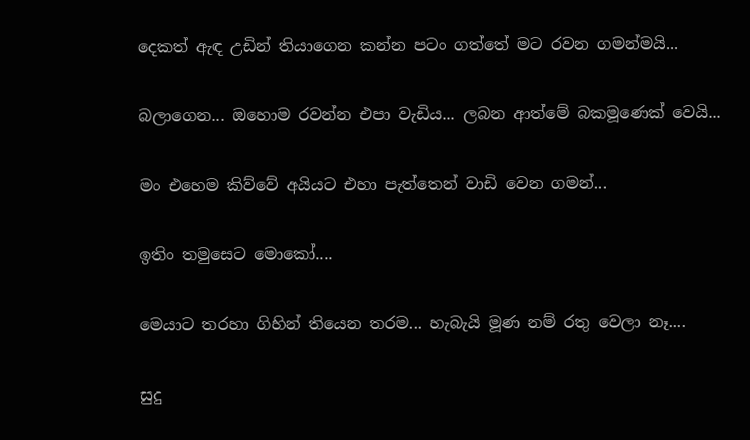දෙකත් ඇඳ උඩින් තියාගෙන කන්න පටං ගත්තේ මට රවන ගමන්මයි...

බලාගෙන... ඔහොම රවන්න එපා වැඩිය... ලබන ආත්මේ බකමූණෙක් වෙයි...

මං එහෙම කිව්වේ අයියට එහා පැත්තෙන් වාඩි වෙන ගමන්...

ඉතිං තමුසෙට මොකෝ....

මෙයාට තරහා ගිහින් තියෙන තරම... හැබැයි මූණ නම් රතු වෙලා නෑ....

සුදු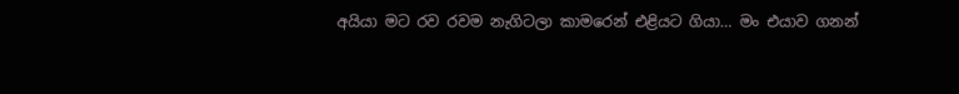අයියා මට රව රවම නැගිටලා කාමරෙන් එළියට ගියා... මං එයාව ගනන්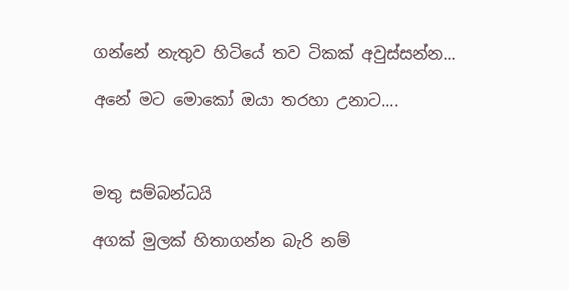ගන්නේ නැතුව හිටියේ තව ටිකක් අවුස්සන්න...

අනේ මට මොකෝ ඔයා තරහා උනාට....



මතු සම්බන්ධයි

අගක් මුලක් හිතාගන්න බැරි නම්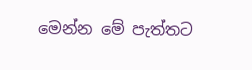මෙන්න මේ පැත්තට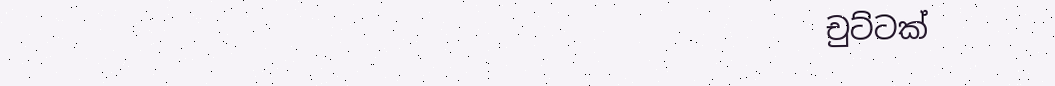චුට්ටක්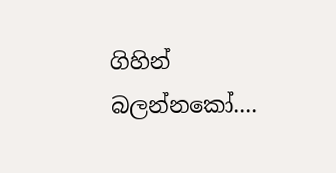ගිහින් බලන්නකෝ....